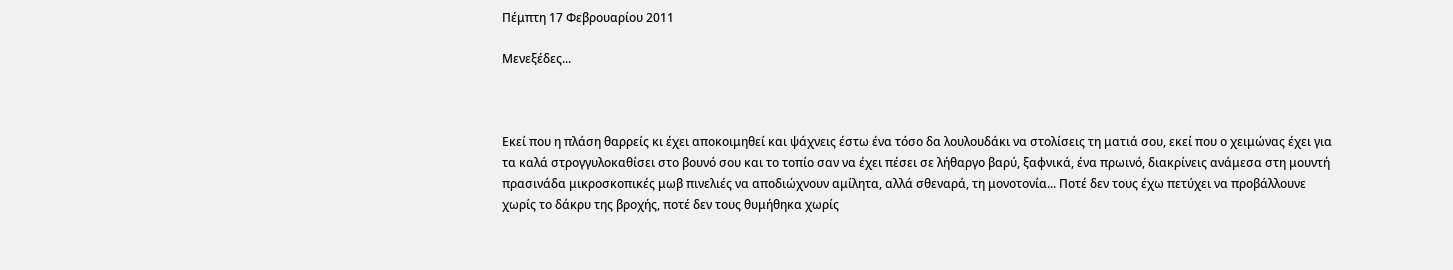Πέμπτη 17 Φεβρουαρίου 2011

Μενεξέδες...



Εκεί που η πλάση θαρρείς κι έχει αποκοιμηθεί και ψάχνεις έστω ένα τόσο δα λουλουδάκι να στολίσεις τη ματιά σου, εκεί που ο χειμώνας έχει για τα καλά στρογγυλοκαθίσει στο βουνό σου και το τοπίο σαν να έχει πέσει σε λήθαργο βαρύ, ξαφνικά, ένα πρωινό, διακρίνεις ανάμεσα στη μουντή πρασινάδα μικροσκοπικές μωβ πινελιές να αποδιώχνουν αμίλητα, αλλά σθεναρά, τη μονοτονία... Ποτέ δεν τους έχω πετύχει να προβάλλουνε χωρίς το δάκρυ της βροχής, ποτέ δεν τους θυμήθηκα χωρίς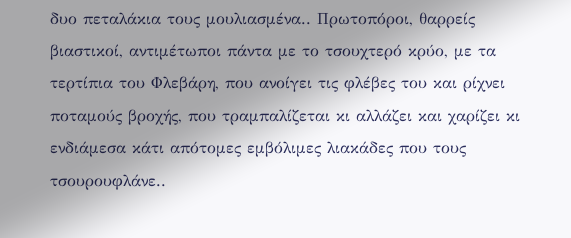δυο πεταλάκια τους μουλιασμένα.. Πρωτοπόροι, θαρρείς βιαστικοί, αντιμέτωποι πάντα με το τσουχτερό κρύο, με τα τερτίπια του Φλεβάρη, που ανοίγει τις φλέβες του και ρίχνει ποταμούς βροχής, που τραμπαλίζεται κι αλλάζει και χαρίζει κι ενδιάμεσα κάτι απότομες εμβόλιμες λιακάδες που τους τσουρουφλάνε..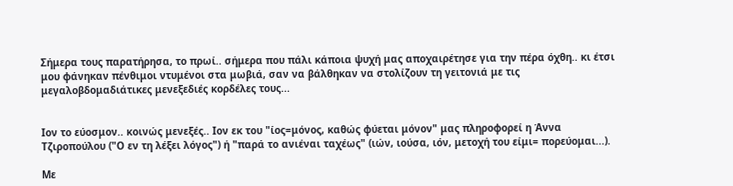Σήμερα τους παρατήρησα, το πρωί.. σήμερα που πάλι κάποια ψυχή μας αποχαιρέτησε για την πέρα όχθη.. κι έτσι μου φάνηκαν πένθιμοι ντυμένοι στα μωβιά, σαν να βάλθηκαν να στολίζουν τη γειτονιά με τις μεγαλοβδομαδιάτικες μενεξεδιές κορδέλες τους...


Ιον το εύοσμον.. κοινώς μενεξές.. Ιον εκ του "ίος=μόνος, καθώς φύεται μόνον" μας πληροφορεί η Άννα Τζιροπούλου ("Ο εν τη λέξει λόγος") ή "παρά το ανιέναι ταχέως" (ιών, ιούσα, ιόν, μετοχή του είμι= πορεύομαι...).

Με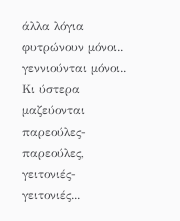άλλα λόγια φυτρώνουν μόνοι.. γεννιούνται μόνοι.. Κι ύστερα μαζεύονται παρεούλες-παρεούλες, γειτονιές-γειτονιές...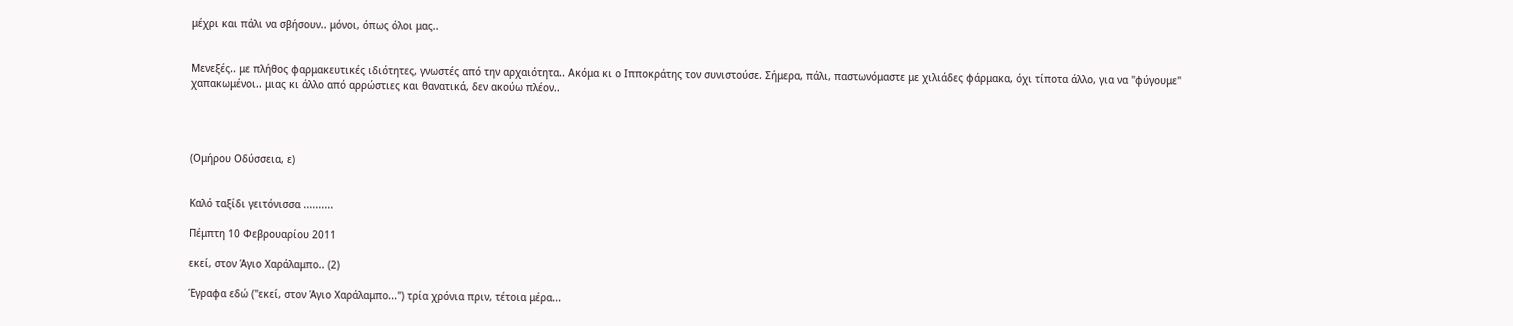μέχρι και πάλι να σβήσουν.. μόνοι, όπως όλοι μας..


Μενεξές.. με πλήθος φαρμακευτικές ιδιότητες, γνωστές από την αρχαιότητα.. Ακόμα κι ο Ιπποκράτης τον συνιστούσε. Σήμερα, πάλι, παστωνόμαστε με χιλιάδες φάρμακα, όχι τίποτα άλλο, για να "φύγουμε" χαπακωμένοι.. μιας κι άλλο από αρρώστιες και θανατικά, δεν ακούω πλέον..




(Ομήρου Οδύσσεια, ε)


Καλό ταξίδι γειτόνισσα ..........

Πέμπτη 10 Φεβρουαρίου 2011

εκεί, στον Άγιο Χαράλαμπο.. (2)

Έγραφα εδώ ("εκεί, στον Άγιο Χαράλαμπο...") τρία χρόνια πριν, τέτοια μέρα...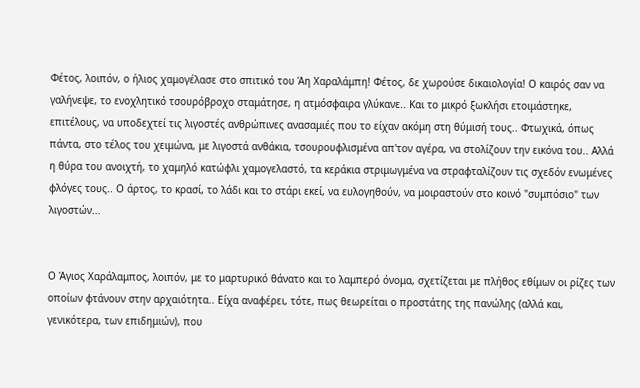Φέτος, λοιπόν, ο ήλιος χαμογέλασε στο σπιτικό του Άη Χαραλάμπη! Φέτος, δε χωρούσε δικαιολογία! Ο καιρός σαν να γαλήνεψε, το ενοχλητικό τσουρόβροχο σταμάτησε, η ατμόσφαιρα γλύκανε.. Και το μικρό ξωκλήσι ετοιμάστηκε, επιτέλους, να υποδεχτεί τις λιγοστές ανθρώπινες ανασαμιές που το είχαν ακόμη στη θύμισή τους.. Φτωχικά, όπως πάντα, στο τέλος του χειμώνα, με λιγοστά ανθάκια, τσουρουφλισμένα απ'τον αγέρα, να στολίζουν την εικόνα του.. Αλλά η θύρα του ανοιχτή, το χαμηλό κατώφλι χαμογελαστό, τα κεράκια στριμωγμένα να στραφταλίζουν τις σχεδόν ενωμένες φλόγες τους.. Ο άρτος, το κρασί, το λάδι και το στάρι εκεί, να ευλογηθούν, να μοιραστούν στο κοινό "συμπόσιο" των λιγοστών...


Ο Άγιος Χαράλαμπος, λοιπόν, με το μαρτυρικό θάνατο και το λαμπερό όνομα, σχετίζεται με πλήθος εθίμων οι ρίζες των οποίων φτάνουν στην αρχαιότητα.. Είχα αναφέρει, τότε, πως θεωρείται ο προστάτης της πανώλης (αλλά και, γενικότερα, των επιδημιών), που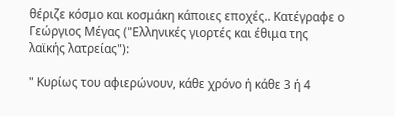θέριζε κόσμο και κοσμάκη κάποιες εποχές.. Κατέγραφε ο Γεώργιος Μέγας ("Ελληνικές γιορτές και έθιμα της λαϊκής λατρείας"):

" Κυρίως του αφιερώνουν, κάθε χρόνο ή κάθε 3 ή 4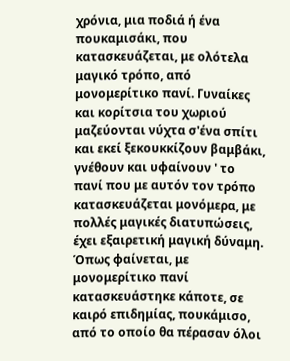χρόνια, μια ποδιά ή ένα πουκαμισάκι, που κατασκευάζεται, με ολότελα μαγικό τρόπο, από μονομερίτικο πανί. Γυναίκες και κορίτσια του χωριού μαζεύονται νύχτα σ'ένα σπίτι και εκεί ξεκουκκίζουν βαμβάκι, γνέθουν και υφαίνουν ' το πανί που με αυτόν τον τρόπο κατασκευάζεται μονόμερα, με πολλές μαγικές διατυπώσεις, έχει εξαιρετική μαγική δύναμη. Όπως φαίνεται, με μονομερίτικο πανί κατασκευάστηκε κάποτε, σε καιρό επιδημίας, πουκάμισο, από το οποίο θα πέρασαν όλοι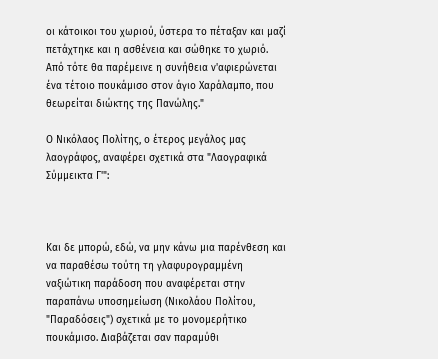οι κάτοικοι του χωριού, ύστερα το πέταξαν και μαζί πετάχτηκε και η ασθένεια και σώθηκε το χωριό. Από τότε θα παρέμεινε η συνήθεια ν'αφιερώνεται ένα τέτοιο πουκάμισο στον άγιο Χαράλαμπο, που θεωρείται διώκτης της Πανώλης."

Ο Νικόλαος Πολίτης, ο έτερος μεγάλος μας λαογράφος, αναφέρει σχετικά στα "Λαογραφικά Σύμμεικτα Γ'":



Και δε μπορώ, εδώ, να μην κάνω μια παρένθεση και να παραθέσω τούτη τη γλαφυρογραμμένη ναξιώτικη παράδοση που αναφέρεται στην παραπάνω υποσημείωση (Νικολάου Πολίτου, "Παραδόσεις") σχετικά με το μονομερήτικο πουκάμισο. Διαβάζεται σαν παραμύθι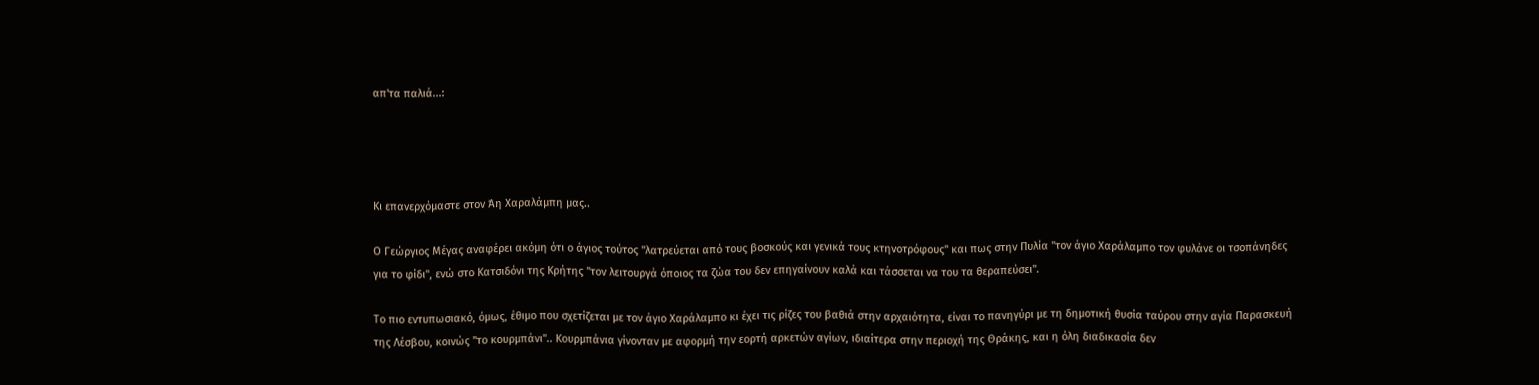απ'τα παλιά...:




Κι επανερχόμαστε στον Άη Χαραλάμπη μας..

Ο Γεώργιος Μέγας αναφέρει ακόμη ότι ο άγιος τούτος "λατρεύεται από τους βοσκούς και γενικά τους κτηνοτρόφους" και πως στην Πυλία "τον άγιο Χαράλαμπο τον φυλάνε οι τσοπάνηδες για το φίδι", ενώ στο Κατσιδόνι της Κρήτης "τον λειτουργά όποιος τα ζώα του δεν επηγαίνουν καλά και τάσσεται να του τα θεραπεύσει".

Το πιο εντυπωσιακό, όμως, έθιμο που σχετίζεται με τον άγιο Χαράλαμπο κι έχει τις ρίζες του βαθιά στην αρχαιότητα, είναι το πανηγύρι με τη δημοτική θυσία ταύρου στην αγία Παρασκευή της Λέσβου, κοινώς "το κουρμπάνι".. Κουρμπάνια γίνονταν με αφορμή την εορτή αρκετών αγίων, ιδιαίτερα στην περιοχή της Θράκης, και η όλη διαδικασία δεν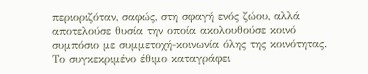περιοριζόταν, σαφώς, στη σφαγή ενός ζώου, αλλά αποτελούσε θυσία την οποία ακολουθούσε κοινό συμπόσιο με συμμετοχή-κοινωνία όλης της κοινότητας. Το συγκεκριμένο έθιμο καταγράφει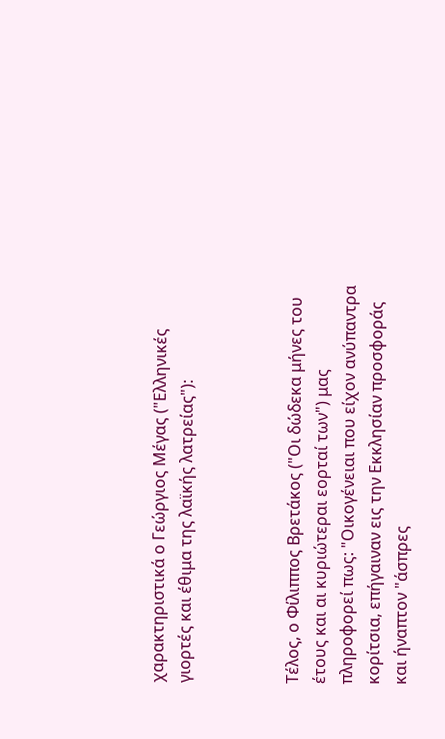χαρακτηριστικά ο Γεώργιος Μέγας ("Ελληνικές γιορτές και έθιμα της λαϊκής λατρείας"):



Τέλος, ο Φίλιππος Βρετάκος ("Οι δώδεκα μήνες του έτους και αι κυριώτεραι εορταί των") μας πληροφορεί πως: "Οικογένειαι που είχον ανύπαντρα κορίτσια, επήγαιναν εις την Εκκλησίαν προσφοράς και ήναπτον "άσπρες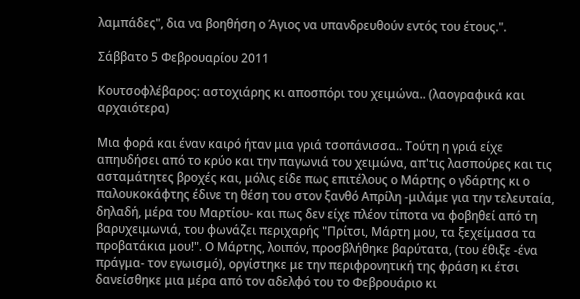λαμπάδες", δια να βοηθήση ο Άγιος να υπανδρευθούν εντός του έτους.".

Σάββατο 5 Φεβρουαρίου 2011

Κουτσοφλέβαρος: αστοχιάρης κι αποσπόρι του χειμώνα.. (λαογραφικά και αρχαιότερα)

Μια φορά και έναν καιρό ήταν μια γριά τσοπάνισσα.. Τούτη η γριά είχε απηυδήσει από το κρύο και την παγωνιά του χειμώνα, απ'τις λασπούρες και τις ασταμάτητες βροχές και, μόλις είδε πως επιτέλους ο Μάρτης ο γδάρτης κι ο παλουκοκάφτης έδινε τη θέση του στον ξανθό Απρίλη -μιλάμε για την τελευταία, δηλαδή, μέρα του Μαρτίου- και πως δεν είχε πλέον τίποτα να φοβηθεί από τη βαρυχειμωνιά, του φωνάζει περιχαρής "Πρίτσι, Μάρτη μου, τα ξεχείμασα τα προβατάκια μου!". Ο Μάρτης, λοιπόν, προσβλήθηκε βαρύτατα, (του έθιξε -ένα πράγμα- τον εγωισμό), οργίστηκε με την περιφρονητική της φράση κι έτσι δανείσθηκε μια μέρα από τον αδελφό του το Φεβρουάριο κι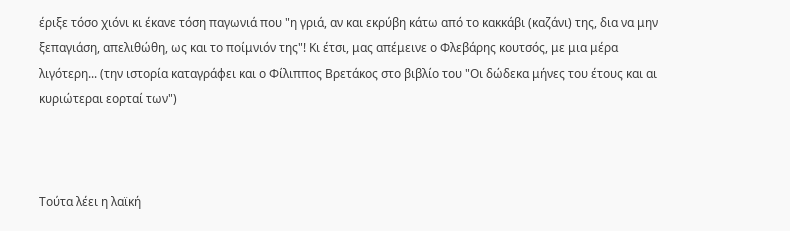έριξε τόσο χιόνι κι έκανε τόση παγωνιά που "η γριά, αν και εκρύβη κάτω από το κακκάβι (καζάνι) της, δια να μην ξεπαγιάση, απελιθώθη, ως και το ποίμνιόν της"! Κι έτσι, μας απέμεινε ο Φλεβάρης κουτσός, με μια μέρα λιγότερη... (την ιστορία καταγράφει και ο Φίλιππος Βρετάκος στο βιβλίο του "Οι δώδεκα μήνες του έτους και αι κυριώτεραι εορταί των")



Τούτα λέει η λαϊκή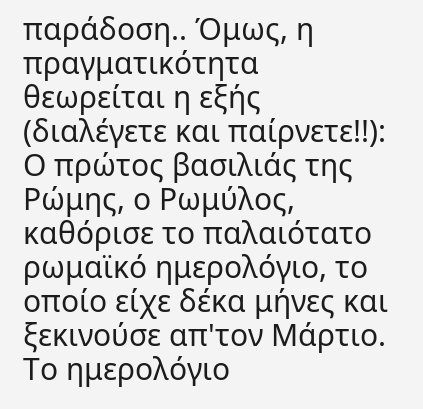παράδοση.. Όμως, η πραγματικότητα θεωρείται η εξής (διαλέγετε και παίρνετε!!):
Ο πρώτος βασιλιάς της Ρώμης, ο Ρωμύλος, καθόρισε το παλαιότατο ρωμαϊκό ημερολόγιο, το οποίο είχε δέκα μήνες και ξεκινούσε απ'τον Μάρτιο. Το ημερολόγιο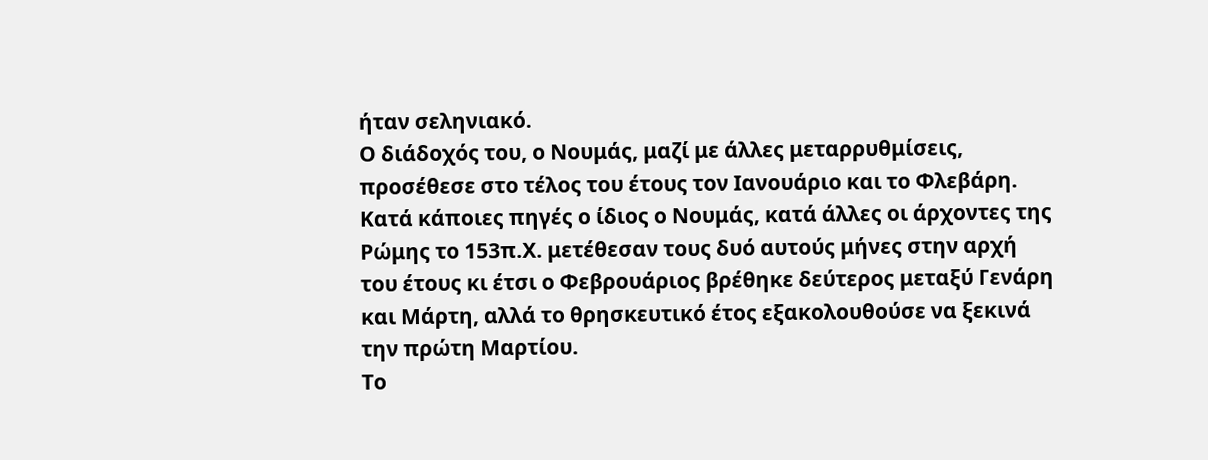ήταν σεληνιακό.
Ο διάδοχός του, ο Νουμάς, μαζί με άλλες μεταρρυθμίσεις, προσέθεσε στο τέλος του έτους τον Ιανουάριο και το Φλεβάρη.
Κατά κάποιες πηγές ο ίδιος ο Νουμάς, κατά άλλες οι άρχοντες της Ρώμης το 153π.Χ. μετέθεσαν τους δυό αυτούς μήνες στην αρχή του έτους κι έτσι ο Φεβρουάριος βρέθηκε δεύτερος μεταξύ Γενάρη και Μάρτη, αλλά το θρησκευτικό έτος εξακολουθούσε να ξεκινά την πρώτη Μαρτίου.
Το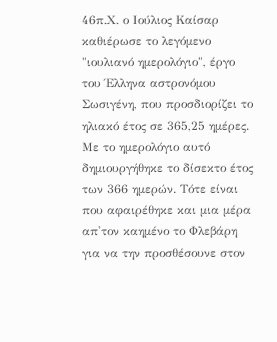46π.Χ. ο Ιούλιος Καίσαρ καθιέρωσε το λεγόμενο "ιουλιανό ημερολόγιο", έργο του Έλληνα αστρονόμου Σωσιγένη, που προσδιορίζει το ηλιακό έτος σε 365,25 ημέρες. Με το ημερολόγιο αυτό δημιουργήθηκε το δίσεκτο έτος των 366 ημερών. Τότε είναι που αφαιρέθηκε και μια μέρα απ'τον καημένο το Φλεβάρη για να την προσθέσουνε στον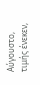Αύγουστο, τιμής ένεκεν,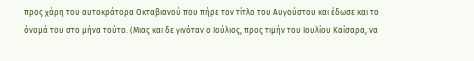προς χάρη του αυτοκράτορα Οκταβιανού που πήρε τον τίτλο του Αυγούστου και έδωσε και το όνομά του στο μήνα τούτο. (Μιας και δε γινόταν ο Ιούλιος, προς τιμήν του Ιουλίου Καίσαρα, να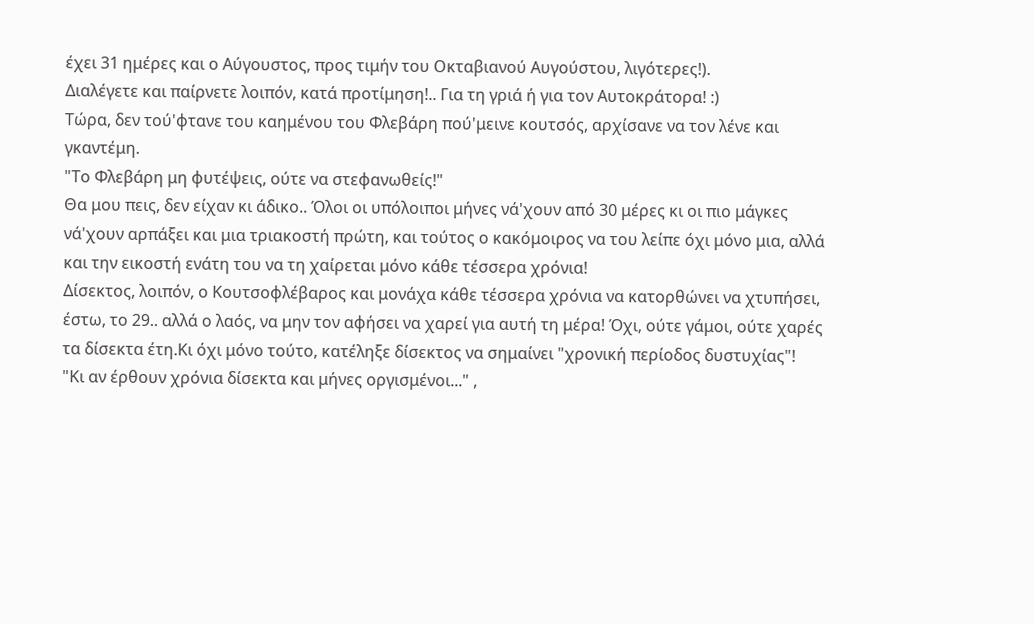έχει 31 ημέρες και ο Αύγουστος, προς τιμήν του Οκταβιανού Αυγούστου, λιγότερες!).
Διαλέγετε και παίρνετε λοιπόν, κατά προτίμηση!.. Για τη γριά ή για τον Αυτοκράτορα! :)
Τώρα, δεν τού'φτανε του καημένου του Φλεβάρη πού'μεινε κουτσός, αρχίσανε να τον λένε και γκαντέμη.
"Το Φλεβάρη μη φυτέψεις, ούτε να στεφανωθείς!"
Θα μου πεις, δεν είχαν κι άδικο.. Όλοι οι υπόλοιποι μήνες νά'χουν από 30 μέρες κι οι πιο μάγκες νά'χουν αρπάξει και μια τριακοστή πρώτη, και τούτος ο κακόμοιρος να του λείπε όχι μόνο μια, αλλά και την εικοστή ενάτη του να τη χαίρεται μόνο κάθε τέσσερα χρόνια!
Δίσεκτος, λοιπόν, ο Κουτσοφλέβαρος και μονάχα κάθε τέσσερα χρόνια να κατορθώνει να χτυπήσει, έστω, το 29.. αλλά ο λαός, να μην τον αφήσει να χαρεί για αυτή τη μέρα! Όχι, ούτε γάμοι, ούτε χαρές τα δίσεκτα έτη.Κι όχι μόνο τούτο, κατέληξε δίσεκτος να σημαίνει "χρονική περίοδος δυστυχίας"!
"Κι αν έρθουν χρόνια δίσεκτα και μήνες οργισμένοι..." ,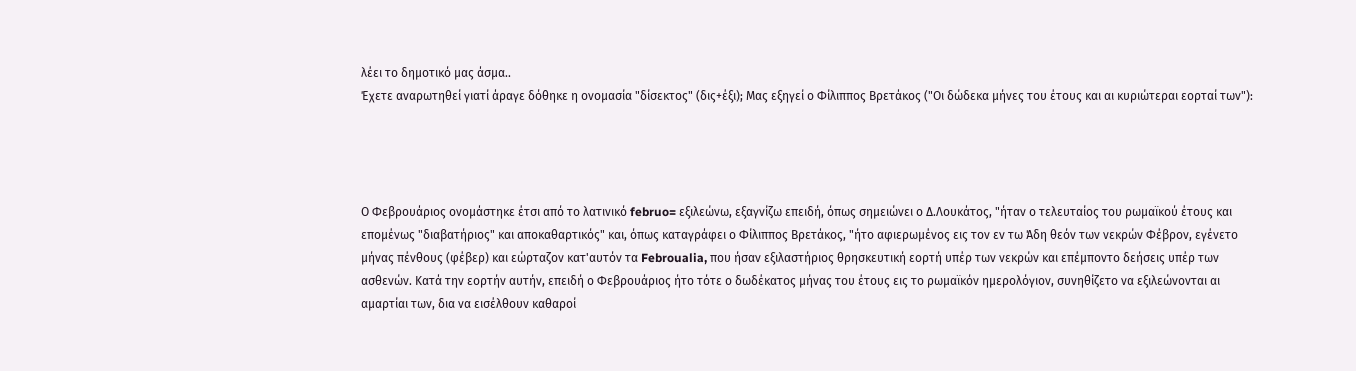λέει το δημοτικό μας άσμα..
Έχετε αναρωτηθεί γιατί άραγε δόθηκε η ονομασία "δίσεκτος" (δις+έξι); Μας εξηγεί ο Φίλιππος Βρετάκος ("Οι δώδεκα μήνες του έτους και αι κυριώτεραι εορταί των"):




Ο Φεβρουάριος ονομάστηκε έτσι από το λατινικό februo= εξιλεώνω, εξαγνίζω επειδή, όπως σημειώνει ο Δ.Λουκάτος, "ήταν ο τελευταίος του ρωμαϊκού έτους και επομένως "διαβατήριος" και αποκαθαρτικός" και, όπως καταγράφει ο Φίλιππος Βρετάκος, "ήτο αφιερωμένος εις τον εν τω Άδη θεόν των νεκρών Φέβρον, εγένετο μήνας πένθους (φέβερ) και εώρταζον κατ'αυτόν τα Febroualia, που ήσαν εξιλαστήριος θρησκευτική εορτή υπέρ των νεκρών και επέμποντο δεήσεις υπέρ των ασθενών. Κατά την εορτήν αυτήν, επειδή ο Φεβρουάριος ήτο τότε ο δωδέκατος μήνας του έτους εις το ρωμαϊκόν ημερολόγιον, συνηθίζετο να εξιλεώνονται αι αμαρτίαι των, δια να εισέλθουν καθαροί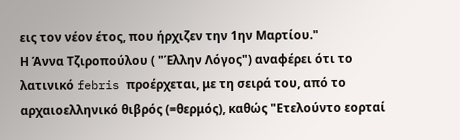εις τον νέον έτος, που ήρχιζεν την 1ην Μαρτίου."
Η Άννα Τζιροπούλου ( "Έλλην Λόγος") αναφέρει ότι το λατινικό febris προέρχεται, με τη σειρά του, από το αρχαιοελληνικό θιβρός (=θερμός), καθώς "Ετελούντο εορταί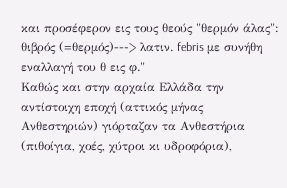και προσέφερον εις τους θεούς "θερμόν άλας": θιβρός (=θερμός)---> λατιν. febris με συνήθη εναλλαγή του θ εις φ."
Καθώς και στην αρχαία Ελλάδα την αντίστοιχη εποχή (αττικός μήνας Ανθεστηριών) γιόρταζαν τα Ανθεστήρια (πιθοίγια, χοές, χύτροι κι υδροφόρια),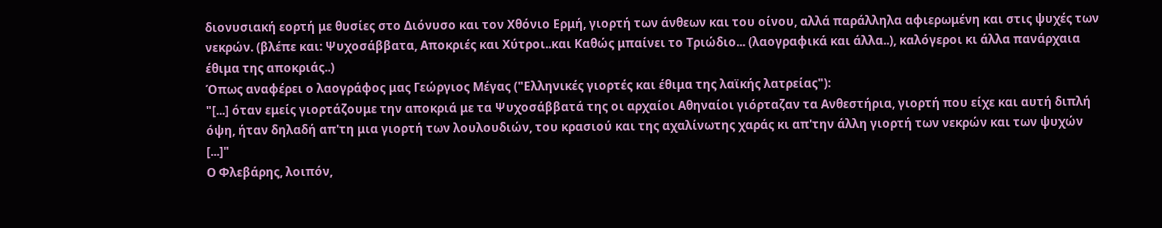διονυσιακή εορτή με θυσίες στο Διόνυσο και τον Χθόνιο Ερμή, γιορτή των άνθεων και του οίνου, αλλά παράλληλα αφιερωμένη και στις ψυχές των νεκρών. (βλέπε και: Ψυχοσάββατα, Αποκριές και Χύτροι..και Καθώς μπαίνει το Τριώδιο... (λαογραφικά και άλλα..), καλόγεροι κι άλλα πανάρχαια έθιμα της αποκριάς..)
Όπως αναφέρει ο λαογράφος μας Γεώργιος Μέγας ("Ελληνικές γιορτές και έθιμα της λαϊκής λατρείας"):
"[...] όταν εμείς γιορτάζουμε την αποκριά με τα Ψυχοσάββατά της οι αρχαίοι Αθηναίοι γιόρταζαν τα Ανθεστήρια, γιορτή που είχε και αυτή διπλή όψη, ήταν δηλαδή απ'τη μια γιορτή των λουλουδιών, του κρασιού και της αχαλίνωτης χαράς κι απ'την άλλη γιορτή των νεκρών και των ψυχών [...]"
Ο Φλεβάρης, λοιπόν,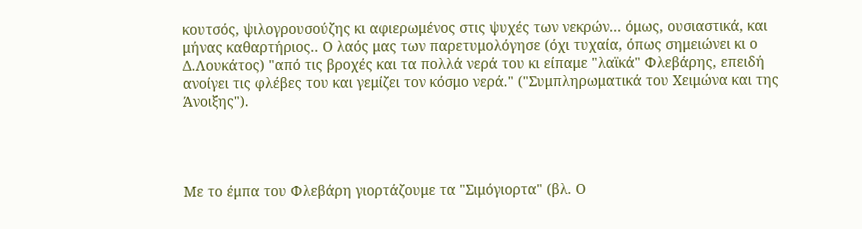κουτσός, ψιλογρουσούζης κι αφιερωμένος στις ψυχές των νεκρών... όμως, ουσιαστικά, και μήνας καθαρτήριος.. Ο λαός μας των παρετυμολόγησε (όχι τυχαία, όπως σημειώνει κι ο Δ.Λουκάτος) "από τις βροχές και τα πολλά νερά του κι είπαμε "λαϊκά" Φλεβάρης, επειδή ανοίγει τις φλέβες του και γεμίζει τον κόσμο νερά." ("Συμπληρωματικά του Χειμώνα και της Άνοιξης").




Με το έμπα του Φλεβάρη γιορτάζουμε τα "Σιμόγιορτα" (βλ. Ο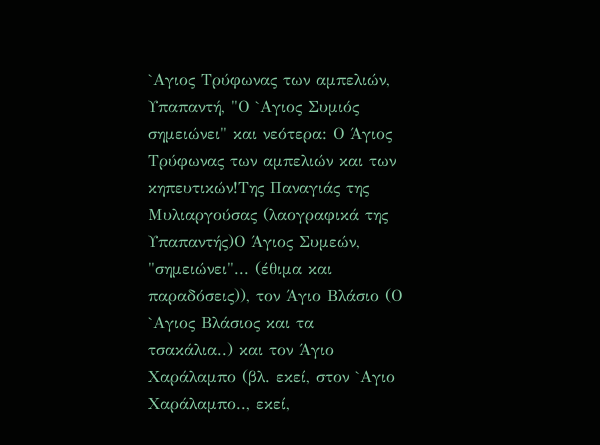`Αγιος Τρύφωνας των αμπελιών, Υπαπαντή, "Ο `Αγιος Συμιός σημειώνει" και νεότερα: Ο Άγιος Τρύφωνας των αμπελιών και των κηπευτικών!Της Παναγιάς της Μυλιαργούσας (λαογραφικά της Υπαπαντής)Ο Άγιος Συμεών, "σημειώνει"... (έθιμα και παραδόσεις)), τον Άγιο Βλάσιο (Ο `Αγιος Βλάσιος και τα τσακάλια..) και τον Άγιο Χαράλαμπο (βλ. εκεί, στον `Αγιο Χαράλαμπο.., εκεί,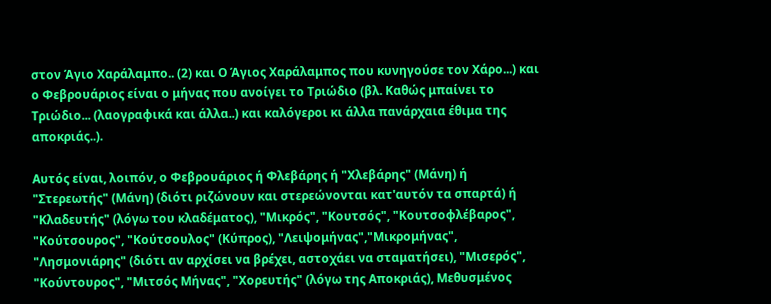στον Άγιο Χαράλαμπο.. (2) και Ο Άγιος Χαράλαμπος που κυνηγούσε τον Χάρο...) και ο Φεβρουάριος είναι ο μήνας που ανοίγει το Τριώδιο (βλ. Καθώς μπαίνει το Τριώδιο... (λαογραφικά και άλλα..) και καλόγεροι κι άλλα πανάρχαια έθιμα της αποκριάς..).

Αυτός είναι, λοιπόν, ο Φεβρουάριος ή Φλεβάρης ή "Χλεβάρης" (Μάνη) ή "Στερεωτής" (Μάνη) (διότι ριζώνουν και στερεώνονται κατ'αυτόν τα σπαρτά) ή "Κλαδευτής" (λόγω του κλαδέματος), "Μικρός", "Κουτσός", "Κουτσοφλέβαρος", "Κούτσουρος", "Κούτσουλος" (Κύπρος), "Λειψομήνας","Μικρομήνας", "Λησμονιάρης" (διότι αν αρχίσει να βρέχει, αστοχάει να σταματήσει), "Μισερός", "Κούντουρος", "Μιτσός Μήνας", "Χορευτής" (λόγω της Αποκριάς), Μεθυσμένος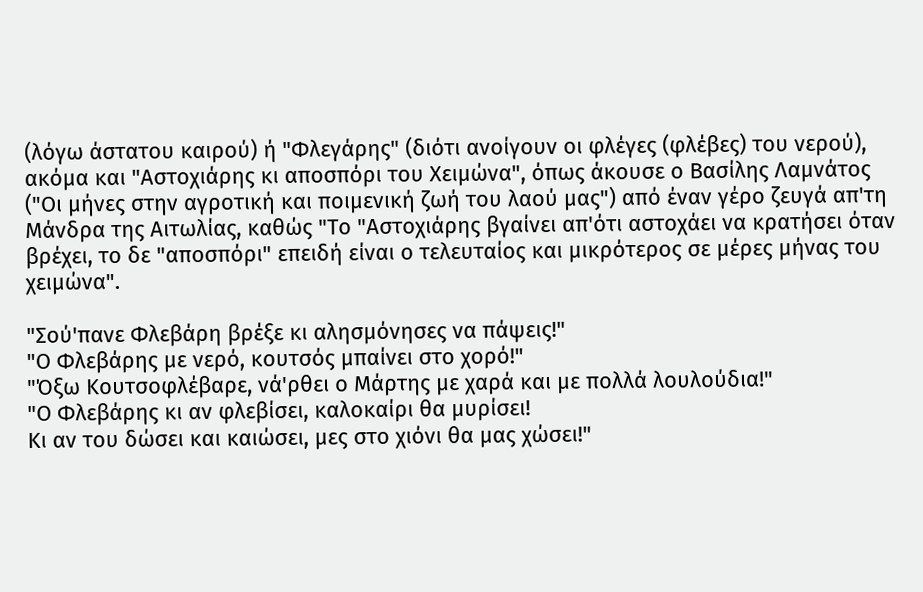(λόγω άστατου καιρού) ή "Φλεγάρης" (διότι ανοίγουν οι φλέγες (φλέβες) του νερού), ακόμα και "Αστοχιάρης κι αποσπόρι του Χειμώνα", όπως άκουσε ο Βασίλης Λαμνάτος ("Οι μήνες στην αγροτική και ποιμενική ζωή του λαού μας") από έναν γέρο ζευγά απ'τη Μάνδρα της Αιτωλίας, καθώς "Το "Αστοχιάρης βγαίνει απ'ότι αστοχάει να κρατήσει όταν βρέχει, το δε "αποσπόρι" επειδή είναι ο τελευταίος και μικρότερος σε μέρες μήνας του χειμώνα".

"Σού'πανε Φλεβάρη βρέξε κι αλησμόνησες να πάψεις!"
"Ο Φλεβάρης με νερό, κουτσός μπαίνει στο χορό!"
"Όξω Κουτσοφλέβαρε, νά'ρθει ο Μάρτης με χαρά και με πολλά λουλούδια!"
"Ο Φλεβάρης κι αν φλεβίσει, καλοκαίρι θα μυρίσει!
Κι αν του δώσει και καιώσει, μες στο χιόνι θα μας χώσει!"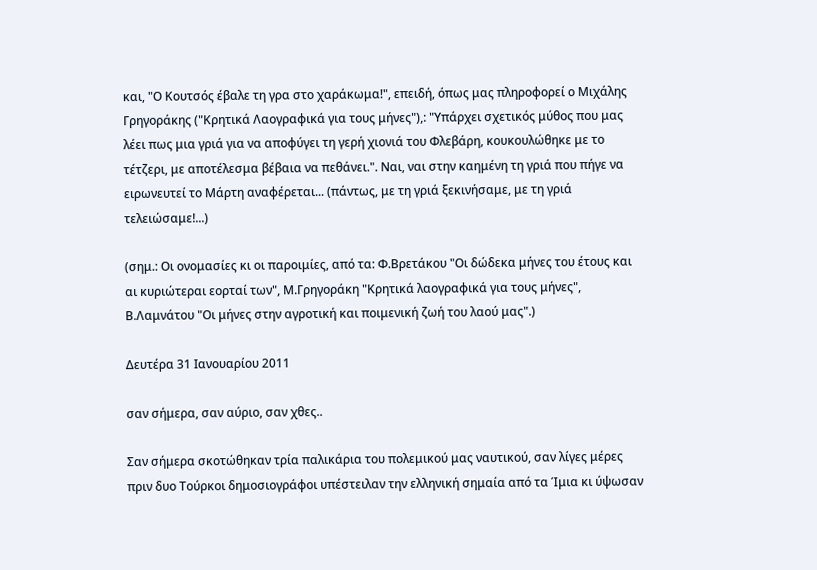και, "Ο Κουτσός έβαλε τη γρα στο χαράκωμα!", επειδή, όπως μας πληροφορεί ο Μιχάλης Γρηγοράκης ("Κρητικά Λαογραφικά για τους μήνες"),: "Υπάρχει σχετικός μύθος που μας λέει πως μια γριά για να αποφύγει τη γερή χιονιά του Φλεβάρη, κουκουλώθηκε με το τέτζερι, με αποτέλεσμα βέβαια να πεθάνει.". Ναι, ναι στην καημένη τη γριά που πήγε να ειρωνευτεί το Μάρτη αναφέρεται... (πάντως, με τη γριά ξεκινήσαμε, με τη γριά τελειώσαμε!...)

(σημ.: Οι ονομασίες κι οι παροιμίες, από τα: Φ.Βρετάκου "Οι δώδεκα μήνες του έτους και αι κυριώτεραι εορταί των", Μ.Γρηγοράκη "Κρητικά λαογραφικά για τους μήνες", Β.Λαμνάτου "Οι μήνες στην αγροτική και ποιμενική ζωή του λαού μας".)

Δευτέρα 31 Ιανουαρίου 2011

σαν σήμερα, σαν αύριο, σαν χθες..

Σαν σήμερα σκοτώθηκαν τρία παλικάρια του πολεμικού μας ναυτικού, σαν λίγες μέρες πριν δυο Τούρκοι δημοσιογράφοι υπέστειλαν την ελληνική σημαία από τα Ίμια κι ύψωσαν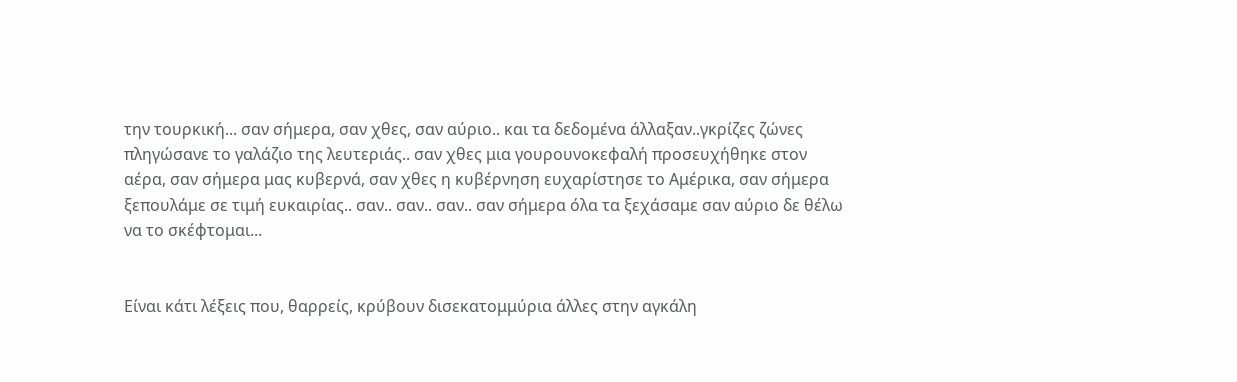την τουρκική... σαν σήμερα, σαν χθες, σαν αύριο.. και τα δεδομένα άλλαξαν..γκρίζες ζώνες πληγώσανε το γαλάζιο της λευτεριάς.. σαν χθες μια γουρουνοκεφαλή προσευχήθηκε στον αέρα, σαν σήμερα μας κυβερνά, σαν χθες η κυβέρνηση ευχαρίστησε το Αμέρικα, σαν σήμερα ξεπουλάμε σε τιμή ευκαιρίας.. σαν.. σαν.. σαν.. σαν σήμερα όλα τα ξεχάσαμε σαν αύριο δε θέλω να το σκέφτομαι...


Είναι κάτι λέξεις που, θαρρείς, κρύβουν δισεκατομμύρια άλλες στην αγκάλη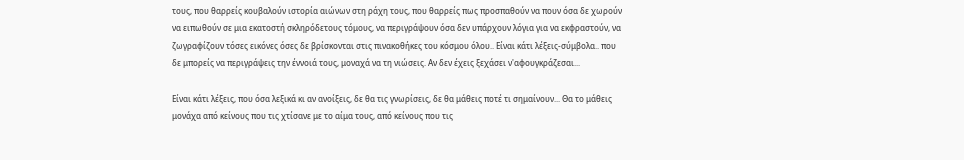τους, που θαρρείς κουβαλούν ιστορία αιώνων στη ράχη τους, που θαρρείς πως προσπαθούν να πουν όσα δε χωρούν να ειπωθούν σε μια εκατοστή σκληρόδετους τόμους, να περιγράψουν όσα δεν υπάρχουν λόγια για να εκφραστούν, να ζωγραφίζουν τόσες εικόνες όσες δε βρίσκονται στις πινακοθήκες του κόσμου όλου.. Είναι κάτι λέξεις-σύμβολα.. που δε μπορείς να περιγράψεις την έννοιά τους, μοναχά να τη νιώσεις. Αν δεν έχεις ξεχάσει ν'αφουγκράζεσαι...

Είναι κάτι λέξεις, που όσα λεξικά κι αν ανοίξεις, δε θα τις γνωρίσεις, δε θα μάθεις ποτέ τι σημαίνουν... Θα το μάθεις μονάχα από κείνους που τις χτίσανε με το αίμα τους, από κείνους που τις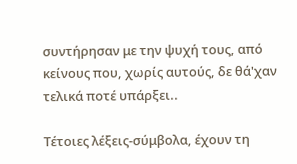συντήρησαν με την ψυχή τους, από κείνους που, χωρίς αυτούς, δε θά'χαν τελικά ποτέ υπάρξει..

Τέτοιες λέξεις-σύμβολα, έχουν τη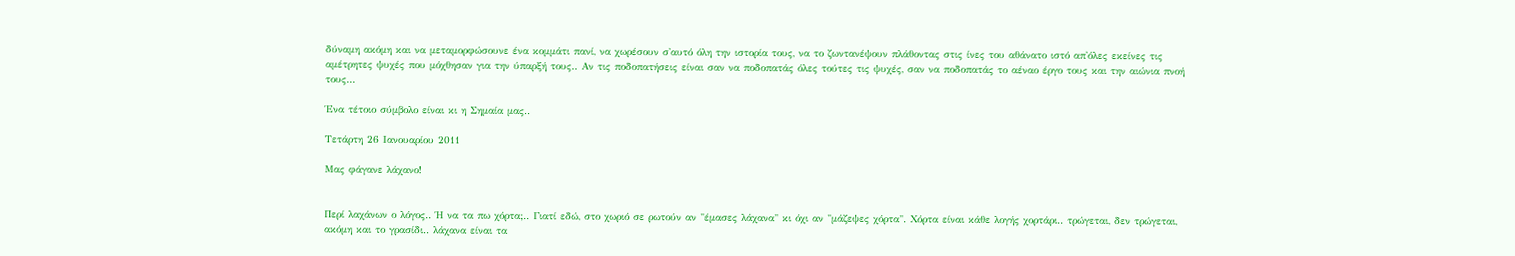δύναμη ακόμη και να μεταμορφώσουνε ένα κομμάτι πανί, να χωρέσουν σ'αυτό όλη την ιστορία τους, να το ζωντανέψουν πλάθοντας στις ίνες του αθάνατο ιστό απ'όλες εκείνες τις αμέτρητες ψυχές που μόχθησαν για την ύπαρξή τους.. Αν τις ποδοπατήσεις είναι σαν να ποδοπατάς όλες τούτες τις ψυχές, σαν να ποδοπατάς το αέναο έργο τους και την αιώνια πνοή τους...

Ένα τέτοιο σύμβολο είναι κι η Σημαία μας..

Τετάρτη 26 Ιανουαρίου 2011

Μας φάγανε λάχανο!


Περί λαχάνων ο λόγος.. Ή να τα πω χόρτα;.. Γιατί εδώ, στο χωριό σε ρωτούν αν "έμασες λάχανα" κι όχι αν "μάζεψες χόρτα". Χόρτα είναι κάθε λογής χορτάρι.. τρώγεται, δεν τρώγεται, ακόμη και το γρασίδι.. λάχανα είναι τα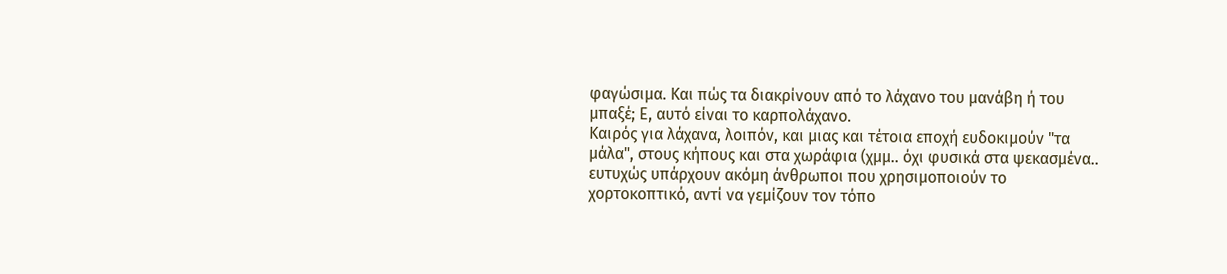φαγώσιμα. Και πώς τα διακρίνουν από το λάχανο του μανάβη ή του μπαξέ; Ε, αυτό είναι το καρπολάχανο.
Καιρός για λάχανα, λοιπόν, και μιας και τέτοια εποχή ευδοκιμούν "τα μάλα", στους κήπους και στα χωράφια (χμμ.. όχι φυσικά στα ψεκασμένα.. ευτυχώς υπάρχουν ακόμη άνθρωποι που χρησιμοποιούν το χορτοκοπτικό, αντί να γεμίζουν τον τόπο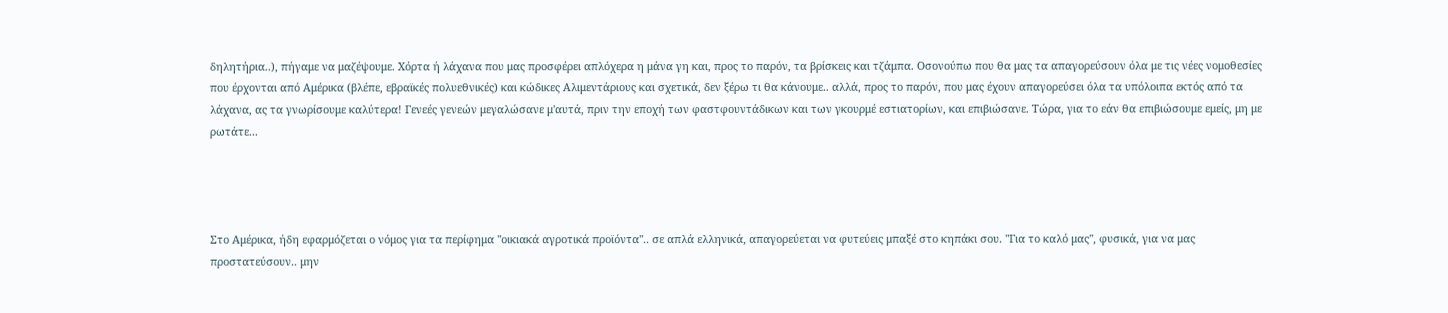δηλητήρια..), πήγαμε να μαζέψουμε. Χόρτα ή λάχανα που μας προσφέρει απλόχερα η μάνα γη και, προς το παρόν, τα βρίσκεις και τζάμπα. Οσονούπω που θα μας τα απαγορεύσουν όλα με τις νέες νομοθεσίες που έρχονται από Αμέρικα (βλέπε, εβραϊκές πολυεθνικές) και κώδικες Αλιμεντάριους και σχετικά, δεν ξέρω τι θα κάνουμε.. αλλά, προς το παρόν, που μας έχουν απαγορεύσει όλα τα υπόλοιπα εκτός από τα λάχανα, ας τα γνωρίσουμε καλύτερα! Γενεές γενεών μεγαλώσανε μ'αυτά, πριν την εποχή των φαστφουντάδικων και των γκουρμέ εστιατορίων, και επιβιώσανε. Τώρα, για το εάν θα επιβιώσουμε εμείς, μη με ρωτάτε...




Στο Αμέρικα, ήδη εφαρμόζεται ο νόμος για τα περίφημα "οικιακά αγροτικά προϊόντα".. σε απλά ελληνικά, απαγορεύεται να φυτεύεις μπαξέ στο κηπάκι σου. "Για το καλό μας", φυσικά, για να μας προστατεύσουν.. μην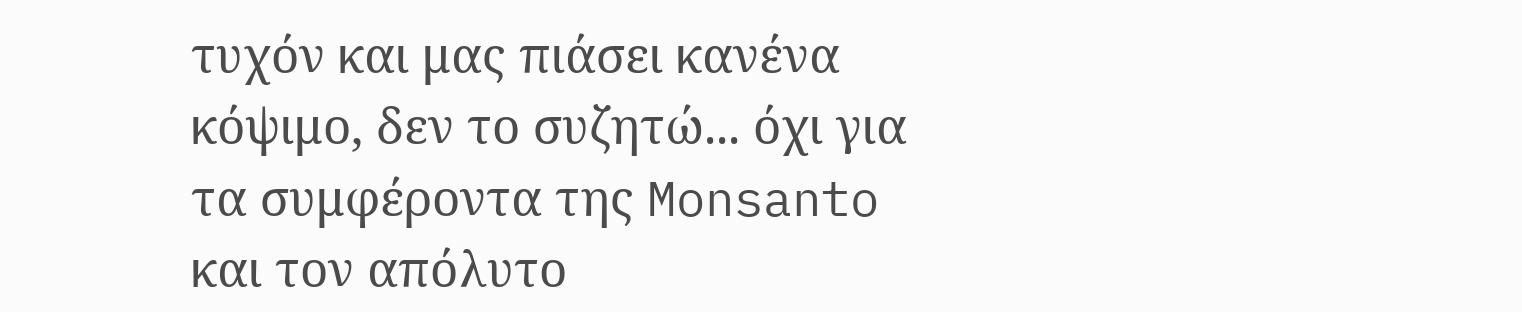τυχόν και μας πιάσει κανένα κόψιμο, δεν το συζητώ... όχι για τα συμφέροντα της Monsanto και τον απόλυτο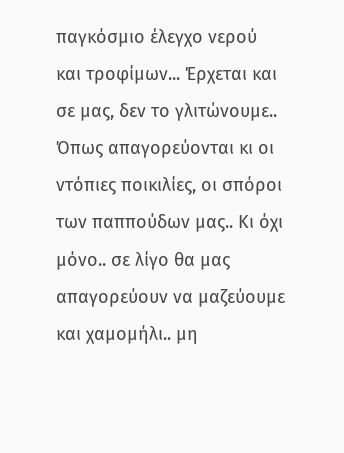παγκόσμιο έλεγχο νερού και τροφίμων... Έρχεται και σε μας, δεν το γλιτώνουμε.. Όπως απαγορεύονται κι οι ντόπιες ποικιλίες, οι σπόροι των παππούδων μας.. Κι όχι μόνο.. σε λίγο θα μας απαγορεύουν να μαζεύουμε και χαμομήλι.. μη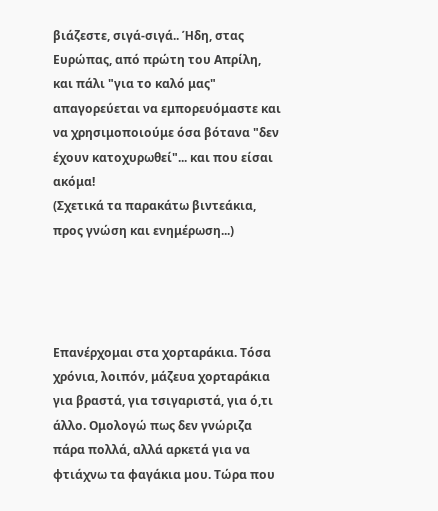βιάζεστε, σιγά-σιγά.. Ήδη, στας Ευρώπας, από πρώτη του Απρίλη, και πάλι "για το καλό μας" απαγορεύεται να εμπορευόμαστε και να χρησιμοποιούμε όσα βότανα "δεν έχουν κατοχυρωθεί"... και που είσαι ακόμα!
(Σχετικά τα παρακάτω βιντεάκια, προς γνώση και ενημέρωση...)




Επανέρχομαι στα χορταράκια. Τόσα χρόνια, λοιπόν, μάζευα χορταράκια για βραστά, για τσιγαριστά, για ό,τι άλλο. Ομολογώ πως δεν γνώριζα πάρα πολλά, αλλά αρκετά για να φτιάχνω τα φαγάκια μου. Τώρα που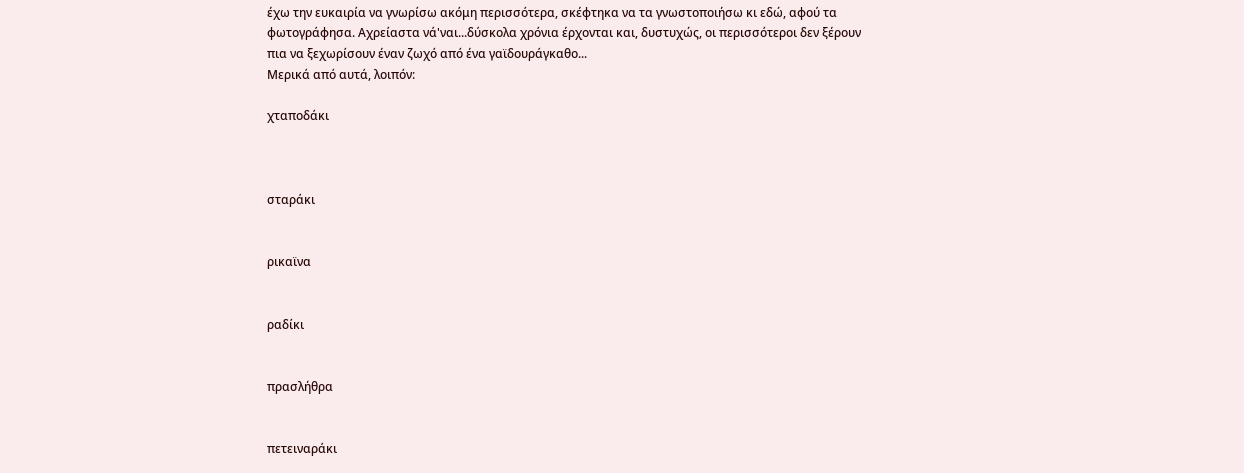έχω την ευκαιρία να γνωρίσω ακόμη περισσότερα, σκέφτηκα να τα γνωστοποιήσω κι εδώ, αφού τα φωτογράφησα. Αχρείαστα νά'ναι...δύσκολα χρόνια έρχονται και, δυστυχώς, οι περισσότεροι δεν ξέρουν πια να ξεχωρίσουν έναν ζωχό από ένα γαϊδουράγκαθο...
Μερικά από αυτά, λοιπόν:

χταποδάκι



σταράκι


ρικαϊνα


ραδίκι


πρασλήθρα


πετειναράκι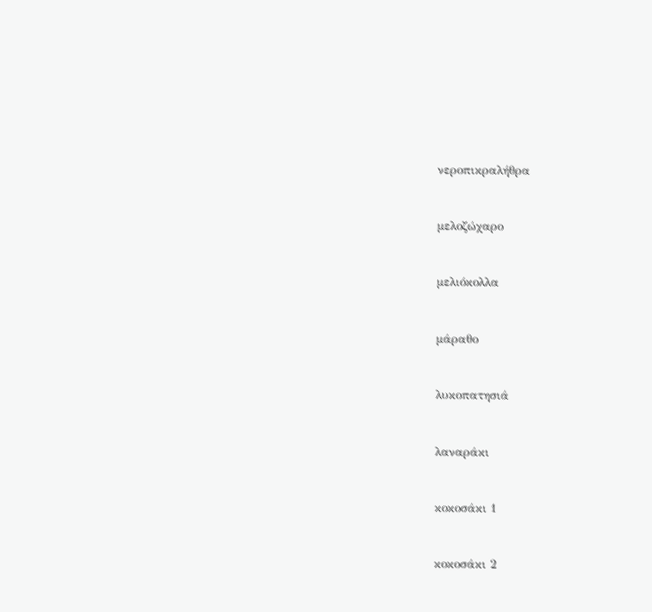νεροπικραλήθρα


μελοζώχαρο


μελιόκολλα


μάραθο


λυκοπατησιά


λαναράκι


κοκοσάκι 1


κοκοσάκι 2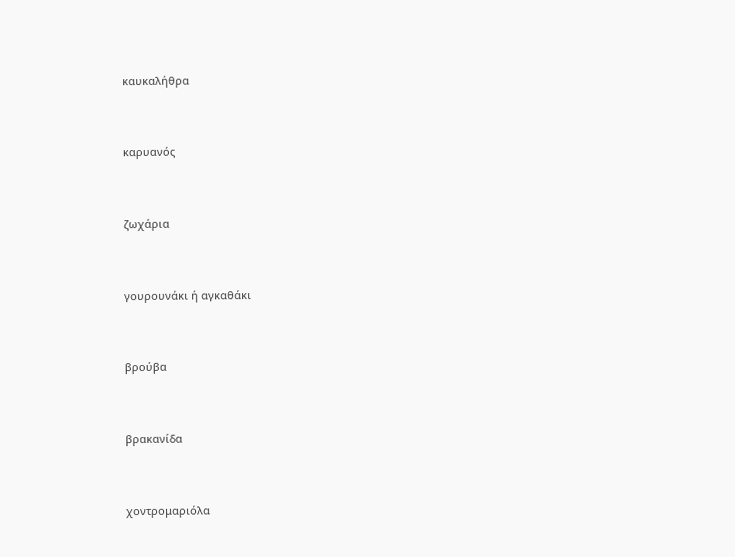καυκαλήθρα


καρυανός


ζωχάρια


γουρουνάκι ή αγκαθάκι


βρούβα


βρακανίδα


χοντρομαριόλα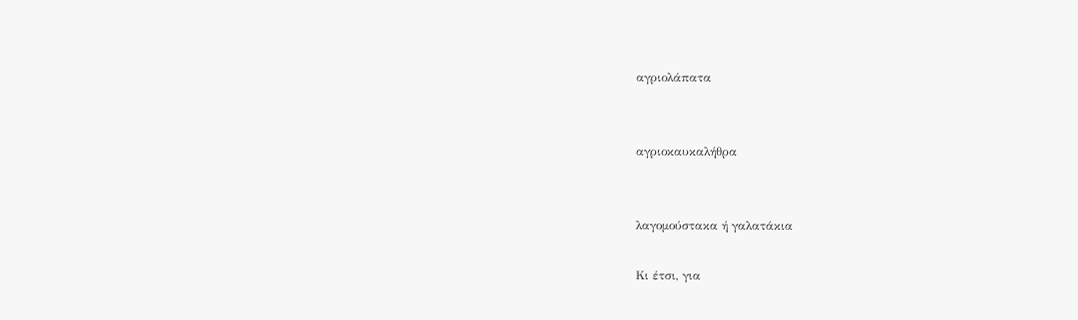αγριολάπατα


αγριοκαυκαλήθρα


λαγομούστακα ή γαλατάκια

Κι έτσι, για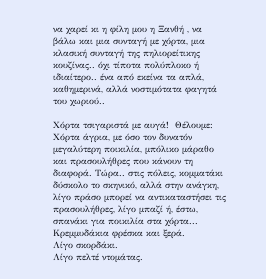να χαρεί κι η φίλη μου η Ξανθή , να βάλω και μια συνταγή με χόρτα, μια κλασική συνταγή της πηλιορείτικης κουζίνας.. όχι τίποτα πολύπλοκο ή ιδιαίτερο.. ένα από εκείνα τα απλά, καθημερινά, αλλά νοστιμότατα φαγητά του χωριού..

Χόρτα τσιγαριστά με αυγά!  Θέλουμε:
Χόρτα άγρια, με όσο τον δυνατόν μεγαλύτερη ποικιλία, μπόλικο μάραθο και πρασουλήθρες που κάνουν τη διαφορά. Τώρα.. στις πόλεις, κομματάκι δύσκολο το σκηνικό, αλλά στην ανάγκη, λίγο πράσο μπορεί να αντικαταστήσει τις πρασουλήθρες, λίγο μπαζί ή, έστω, σπανάκι για ποικιλία στα χόρτα...
Κρεμμυδάκια φρέσκα και ξερά.
Λίγο σκορδάκι.
Λίγο πελτέ ντομάτας.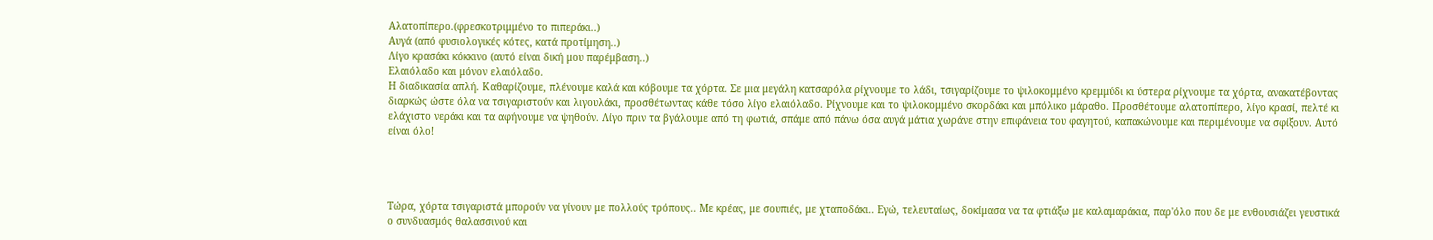Αλατοπίπερο.(φρεσκοτριμμένο το πιπεράκι..)
Αυγά (από φυσιολογικές κότες, κατά προτίμηση..)
Λίγο κρασάκι κόκκινο (αυτό είναι δική μου παρέμβαση..)
Ελαιόλαδο και μόνον ελαιόλαδο.
Η διαδικασία απλή. Καθαρίζουμε, πλένουμε καλά και κόβουμε τα χόρτα. Σε μια μεγάλη κατσαρόλα ρίχνουμε το λάδι, τσιγαρίζουμε το ψιλοκομμένο κρεμμύδι κι ύστερα ρίχνουμε τα χόρτα, ανακατέβοντας διαρκώς ώστε όλα να τσιγαριστούν και λιγουλάκι, προσθέτωντας κάθε τόσο λίγο ελαιόλαδο. Ρίχνουμε και το ψιλοκομμένο σκορδάκι και μπόλικο μάραθο. Προσθέτουμε αλατοπίπερο, λίγο κρασί, πελτέ κι ελάχιστο νεράκι και τα αφήνουμε να ψηθούν. Λίγο πριν τα βγάλουμε από τη φωτιά, σπάμε από πάνω όσα αυγά μάτια χωράνε στην επιφάνεια του φαγητού, καπακώνουμε και περιμένουμε να σφίξουν. Αυτό είναι όλο!




Τώρα, χόρτα τσιγαριστά μπορούν να γίνουν με πολλούς τρόπους.. Με κρέας, με σουπιές, με χταποδάκι.. Εγώ, τελευταίως, δοκίμασα να τα φτιάξω με καλαμαράκια, παρ'όλο που δε με ενθουσιάζει γευστικά ο συνδυασμός θαλασσινού και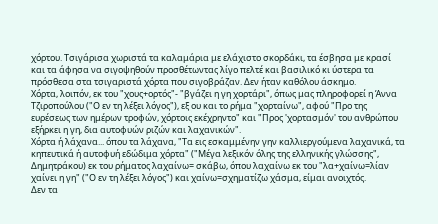χόρτου. Τσιγάρισα χωριστά τα καλαμάρια με ελάχιστο σκορδάκι, τα έσβησα με κρασί και τα άφησα να σιγοψηθούν προσθέτωντας λίγο πελτέ και βασιλικό κι ύστερα τα πρόσθεσα στα τσιγαριστά χόρτα που σιγοβράζαν. Δεν ήταν καθόλου άσκημο.
Χόρτα, λοιπόν, εκ του "χους+ορτός"- "βγάζει η γη χορτάρι", όπως μας πληροφορεί η Άννα Τζιροπούλου ("Ο εν τη λέξει λόγος"), εξ ου και το ρήμα "χορταίνω", αφού "Προ της ευρέσεως των ημέρων τροφών, χόρτοις εκέχρηντο" και "Προς 'χορτασμόν' του ανθρώπου εξήρκει η γη, δια αυτοφυών ριζών και λαχανικών".
Χόρτα ή λάχανα... όπου τα λάχανα, "Τα εις εσκαμμένην γην καλλιεργούμενα λαχανικά, τα κηπευτικά ή αυτοφυή εδώδιμα χόρτα" ("Μέγα λεξικόν όλης της ελληνικής γλώσσης", Δημητράκου) εκ του ρήματος λαχαίνω= σκάβω, όπου λαχαίνω εκ του "λα+χαίνω=λίαν χαίνει η γη" ("Ο εν τη λέξει λόγος") και χαίνω=σχηματίζω χάσμα, είμαι ανοιχτός.
Δεν τα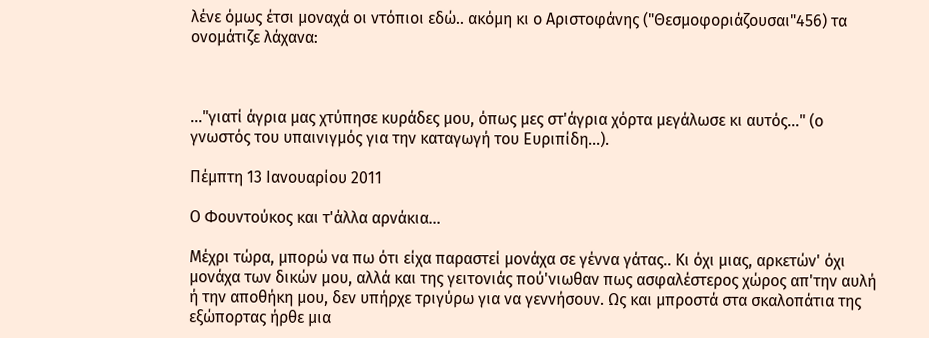λένε όμως έτσι μοναχά οι ντόπιοι εδώ.. ακόμη κι ο Αριστοφάνης ("Θεσμοφοριάζουσαι"456) τα ονομάτιζε λάχανα:



..."γιατί άγρια μας χτύπησε κυράδες μου, όπως μες στ'άγρια χόρτα μεγάλωσε κι αυτός..." (ο γνωστός του υπαινιγμός για την καταγωγή του Ευριπίδη...).

Πέμπτη 13 Ιανουαρίου 2011

Ο Φουντούκος και τ'άλλα αρνάκια...

Μέχρι τώρα, μπορώ να πω ότι είχα παραστεί μονάχα σε γέννα γάτας.. Κι όχι μιας, αρκετών' όχι μονάχα των δικών μου, αλλά και της γειτονιάς πού'νιωθαν πως ασφαλέστερος χώρος απ'την αυλή ή την αποθήκη μου, δεν υπήρχε τριγύρω για να γεννήσουν. Ως και μπροστά στα σκαλοπάτια της εξώπορτας ήρθε μια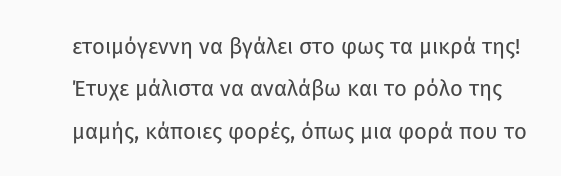ετοιμόγεννη να βγάλει στο φως τα μικρά της! Έτυχε μάλιστα να αναλάβω και το ρόλο της μαμής, κάποιες φορές, όπως μια φορά που το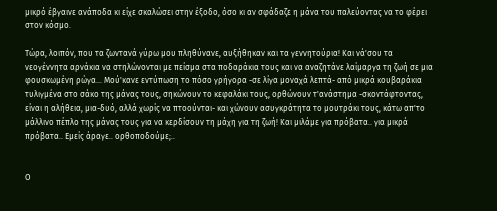μικρό έβγαινε ανάποδα κι είχε σκαλώσει στην έξοδο, όσο κι αν σφάδαζε η μάνα του παλεύοντας να το φέρει στον κόσμο.

Τώρα, λοιπόν, που τα ζωντανά γύρω μου πληθύνανε, αυξήθηκαν και τα γεννητούρια! Και νά'σου τα νεογέννητα αρνάκια να στηλώνονται με πείσμα στα ποδαράκια τους και να αναζητάνε λαίμαργα τη ζωή σε μια φουσκωμένη ρώγα... Μού'κανε εντύπωση το πόσο γρήγορα -σε λίγα μοναχά λεπτά- από μικρά κουβαράκια τυλιγμένα στο σάκο της μάνας τους, σηκώνουν το κεφαλάκι τους, ορθώνουν τ'ανάστημα -σκοντάφτοντας, είναι η αλήθεια, μια-δυό, αλλά χωρίς να πτοούνται- και χώνουν ασυγκράτητα το μουτράκι τους, κάτω απ'το μάλλινο πέπλο της μάνας τους για να κερδίσουν τη μάχη για τη ζωή! Και μιλάμε για πρόβατα.. για μικρά πρόβατα.. Εμείς άραγε.. ορθοποδούμε;..


Ο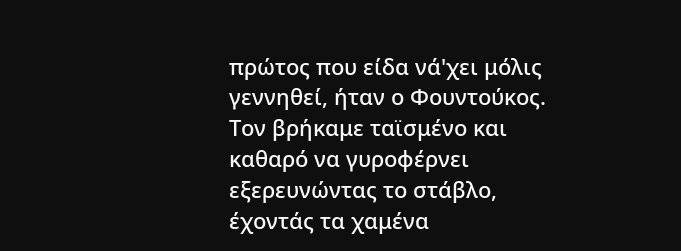πρώτος που είδα νά'χει μόλις γεννηθεί, ήταν ο Φουντούκος. Τον βρήκαμε ταϊσμένο και καθαρό να γυροφέρνει εξερευνώντας το στάβλο, έχοντάς τα χαμένα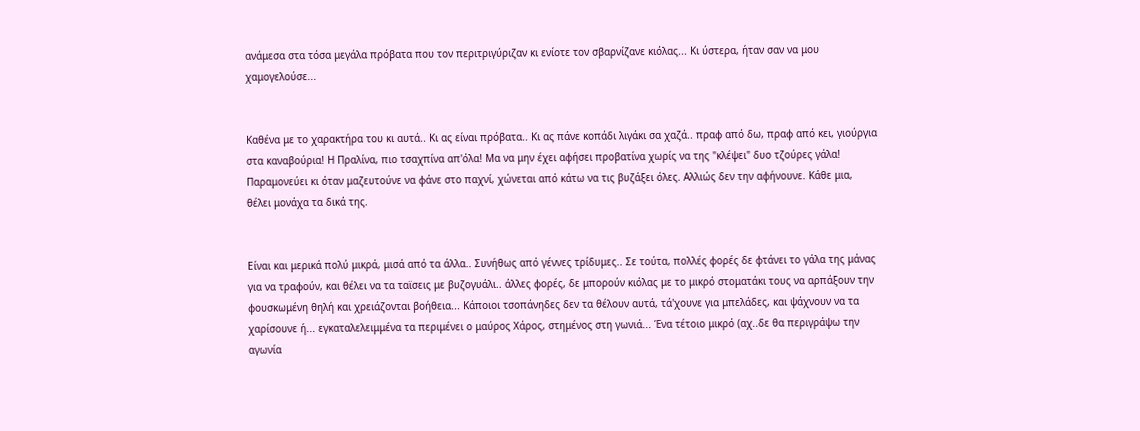ανάμεσα στα τόσα μεγάλα πρόβατα που τον περιτριγύριζαν κι ενίοτε τον σβαρνίζανε κιόλας... Κι ύστερα, ήταν σαν να μου χαμογελούσε...


Καθένα με το χαρακτήρα του κι αυτά.. Κι ας είναι πρόβατα.. Κι ας πάνε κοπάδι λιγάκι σα χαζά.. πραφ από δω, πραφ από κει, γιούργια στα καναβούρια! Η Πραλίνα, πιο τσαχπίνα απ'όλα! Μα να μην έχει αφήσει προβατίνα χωρίς να της "κλέψει" δυο τζούρες γάλα! Παραμονεύει κι όταν μαζευτούνε να φάνε στο παχνί, χώνεται από κάτω να τις βυζάξει όλες. Αλλιώς δεν την αφήνουνε. Κάθε μια, θέλει μονάχα τα δικά της.


Είναι και μερικά πολύ μικρά, μισά από τα άλλα.. Συνήθως από γέννες τρίδυμες.. Σε τούτα, πολλές φορές δε φτάνει το γάλα της μάνας για να τραφούν, και θέλει να τα ταϊσεις με βυζογυάλι.. άλλες φορές, δε μπορούν κιόλας με το μικρό στοματάκι τους να αρπάξουν την φουσκωμένη θηλή και χρειάζονται βοήθεια... Κάποιοι τσοπάνηδες δεν τα θέλουν αυτά, τά'χουνε για μπελάδες, και ψάχνουν να τα χαρίσουνε ή... εγκαταλελειμμένα τα περιμένει ο μαύρος Χάρος, στημένος στη γωνιά... Ένα τέτοιο μικρό (αχ..δε θα περιγράψω την αγωνία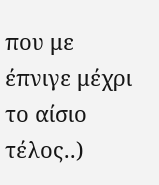που με έπνιγε μέχρι το αίσιο τέλος..)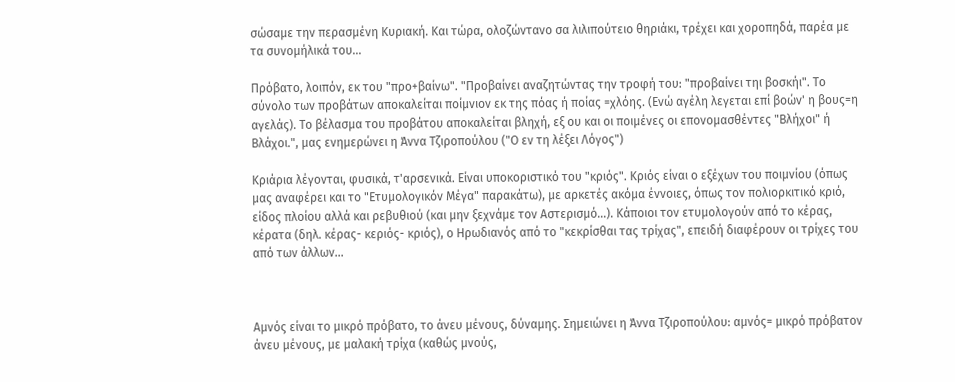σώσαμε την περασμένη Κυριακή. Και τώρα, ολοζώντανο σα λιλιπούτειο θηριάκι, τρέχει και χοροπηδά, παρέα με τα συνομήλικά του...

Πρόβατο, λοιπόν, εκ του "προ+βαίνω". "Προβαίνει αναζητώντας την τροφή του: "προβαίνει τηι βοσκήι". Το σύνολο των προβάτων αποκαλείται ποίμνιον εκ της πόας ή ποίας =χλόης. (Ενώ αγέλη λεγεται επί βοών' η βους=η αγελάς). Το βέλασμα του προβάτου αποκαλείται βληχή, εξ ου και οι ποιμένες οι επονομασθέντες "Βλήχοι" ή Βλάχοι.", μας ενημερώνει η Άννα Τζιροπούλου ("Ο εν τη λέξει Λόγος")

Κριάρια λέγονται, φυσικά, τ'αρσενικά. Είναι υποκοριστικό του "κριός". Κριός είναι ο εξέχων του ποιμνίου (όπως μας αναφέρει και το "Ετυμολογικόν Μέγα" παρακάτω), με αρκετές ακόμα έννοιες, όπως τον πολιορκιτικό κριό, είδος πλοίου αλλά και ρεβυθιού (και μην ξεχνάμε τον Αστερισμό...). Κάποιοι τον ετυμολογούν από το κέρας, κέρατα (δηλ. κέρας- κεριός- κριός), ο Ηρωδιανός από το "κεκρίσθαι τας τρίχας", επειδή διαφέρουν οι τρίχες του από των άλλων...



Αμνός είναι το μικρό πρόβατο, το άνευ μένους, δύναμης. Σημειώνει η Άννα Τζιροπούλου: αμνός= μικρό πρόβατον άνευ μένους, με μαλακή τρίχα (καθώς μνούς,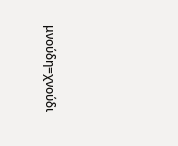μνούδη=χνούδι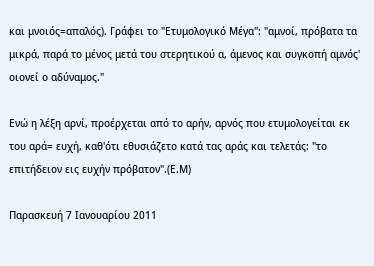και μνοιός=απαλός). Γράφει το "Ετυμολογικό Μέγα": "αμνοί, πρόβατα τα μικρά, παρά το μένος μετά του στερητικού α, άμενος και συγκοπή αμνός' οιονεί ο αδύναμος."

Ενώ η λέξη αρνί, προέρχεται από το αρήν, αρνός που ετυμολογείται εκ του αρά= ευχή, καθ'ότι εθυσιάζετο κατά τας αράς και τελετάς: "το επιτήδειον εις ευχήν πρόβατον".(Ε.Μ)

Παρασκευή 7 Ιανουαρίου 2011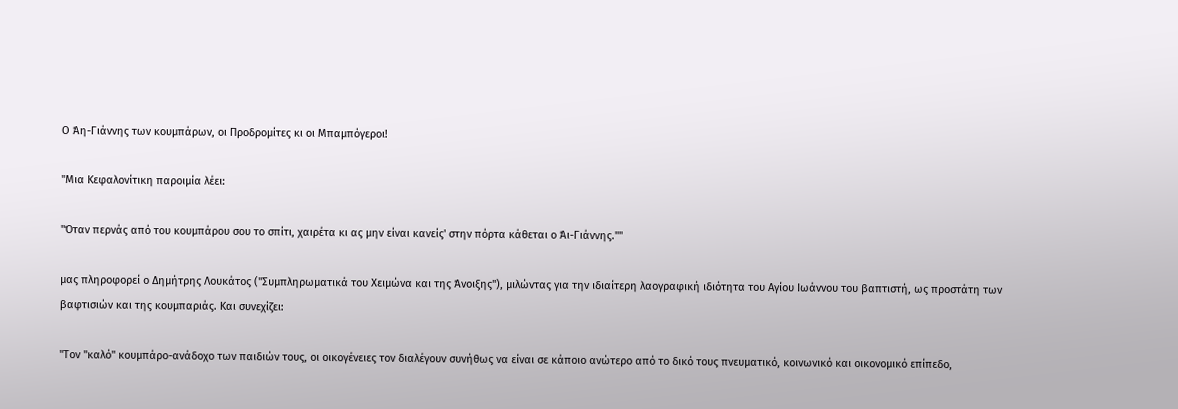Ο Άη-Γιάννης των κουμπάρων, οι Προδρομίτες κι οι Μπαμπόγεροι!

"Μια Κεφαλονίτικη παροιμία λέει:

"Όταν περνάς από του κουμπάρου σου το σπίτι, χαιρέτα κι ας μην είναι κανείς' στην πόρτα κάθεται ο Άι-Γιάννης.""

μας πληροφορεί ο Δημήτρης Λουκάτος ("Συμπληρωματικά του Χειμώνα και της Άνοιξης"), μιλώντας για την ιδιαίτερη λαογραφική ιδιότητα του Αγίου Ιωάννου του βαπτιστή, ως προστάτη των βαφτισιών και της κουμπαριάς. Και συνεχίζει:

"Τον "καλό" κουμπάρο-ανάδοχο των παιδιών τους, οι οικογένειες τον διαλέγουν συνήθως να είναι σε κάποιο ανώτερο από το δικό τους πνευματικό, κοινωνικό και οικονομικό επίπεδο,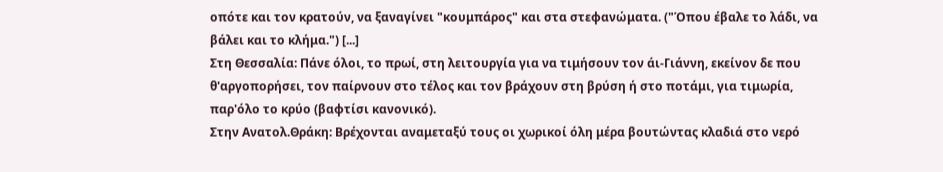οπότε και τον κρατούν, να ξαναγίνει "κουμπάρος" και στα στεφανώματα. ("Όπου έβαλε το λάδι, να βάλει και το κλήμα.") [...]
Στη Θεσσαλία: Πάνε όλοι, το πρωί, στη λειτουργία για να τιμήσουν τον άι-Γιάννη, εκείνον δε που θ'αργοπορήσει, τον παίρνουν στο τέλος και τον βράχουν στη βρύση ή στο ποτάμι, για τιμωρία, παρ'όλο το κρύο (βαφτίσι κανονικό).
Στην Ανατολ.Θράκη: Βρέχονται αναμεταξύ τους οι χωρικοί όλη μέρα βουτώντας κλαδιά στο νερό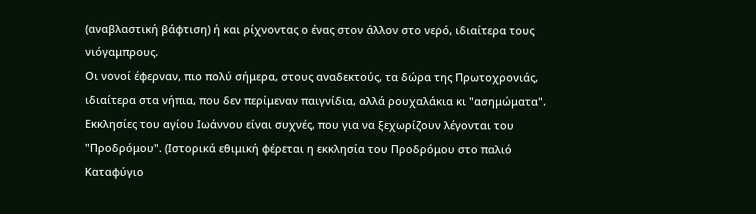(αναβλαστική βάφτιση) ή και ρίχνοντας ο ένας στον άλλον στο νερό, ιδιαίτερα τους νιόγαμπρους.
Οι νονοί έφερναν, πιο πολύ σήμερα, στους αναδεκτούς, τα δώρα της Πρωτοχρονιάς, ιδιαίτερα στα νήπια, που δεν περίμεναν παιγνίδια, αλλά ρουχαλάκια κι "ασημώματα". Εκκλησίες του αγίου Ιωάννου είναι συχνές, που για να ξεχωρίζουν λέγονται του "Προδρόμου". (Ιστορικά εθιμική φέρεται η εκκλησία του Προδρόμου στο παλιό Καταφύγιο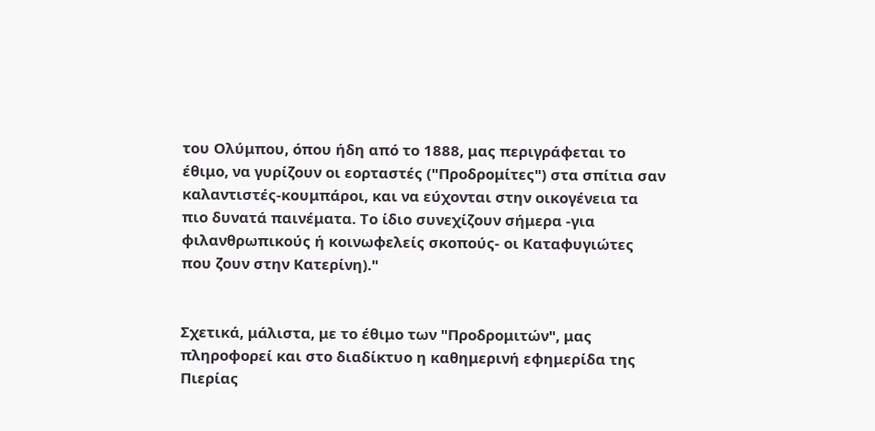του Ολύμπου, όπου ήδη από το 1888, μας περιγράφεται το έθιμο, να γυρίζουν οι εορταστές ("Προδρομίτες") στα σπίτια σαν καλαντιστές-κουμπάροι, και να εύχονται στην οικογένεια τα πιο δυνατά παινέματα. Το ίδιο συνεχίζουν σήμερα -για φιλανθρωπικούς ή κοινωφελείς σκοπούς- οι Καταφυγιώτες που ζουν στην Κατερίνη)."


Σχετικά, μάλιστα, με το έθιμο των "Προδρομιτών", μας πληροφορεί και στο διαδίκτυο η καθημερινή εφημερίδα της Πιερίας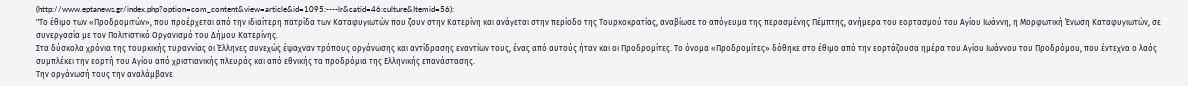(http://www.eptanews.gr/index.php?option=com_content&view=article&id=1095:----lr&catid=46:culture&Itemid=56):
"Το έθιμο των «Προδρομιτών», που προέρχεται από την ιδιαίτερη πατρίδα των Καταφυγιωτών που ζουν στην Κατερίνη και ανάγεται στην περίοδο της Τουρκοκρατίας, αναβίωσε το απόγευμα της περασμένης Πέμπτης, ανήμερα του εορτασμού του Αγίου Ιωάννη, η Μορφωτική Ένωση Καταφυγιωτών, σε συνεργασία με τον Πολιτιστικό Οργανισμό του Δήμου Κατερίνης.
Στα δύσκολα χρόνια της τουρκικής τυραννίας οι Έλληνες συνεχώς έψαχναν τρόπους οργάνωσης και αντίδρασης εναντίων τους, ένας από αυτούς ήταν και οι Προδρομίτες. Το όνομα «Προδρομίτες» δόθηκε στο έθιμο από την εορτάζουσα ημέρα του Αγίου Ιωάννου του Προδρόμου, που έντεχνα ο λαός συμπλέκει την εορτή του Αγίου από χριστιανικής πλευράς και από εθνικής τα προδρόμια της Ελληνικής επανάστασης.
Την οργάνωσή τους την αναλάμβανε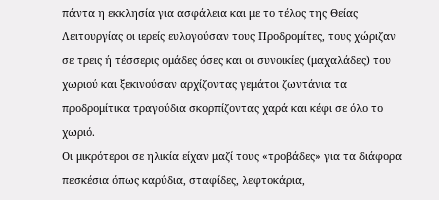πάντα η εκκλησία για ασφάλεια και με το τέλος της Θείας Λειτουργίας οι ιερείς ευλογούσαν τους Προδρομίτες, τους χώριζαν σε τρεις ή τέσσερις ομάδες όσες και οι συνοικίες (μαχαλάδες) του χωριού και ξεκινούσαν αρχίζοντας γεμάτοι ζωντάνια τα προδρομίτικα τραγούδια σκορπίζοντας χαρά και κέφι σε όλο το χωριό.
Οι μικρότεροι σε ηλικία είχαν μαζί τους «τροβάδες» για τα διάφορα πεσκέσια όπως καρύδια, σταφίδες, λεφτοκάρια,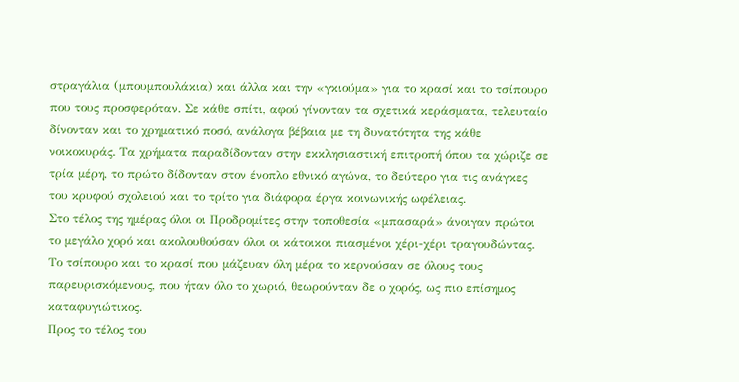στραγάλια (μπουμπουλάκια) και άλλα και την «γκιούμα» για το κρασί και το τσίπουρο που τους προσφερόταν. Σε κάθε σπίτι, αφού γίνονταν τα σχετικά κεράσματα, τελευταίο δίνονταν και το χρηματικό ποσό, ανάλογα βέβαια με τη δυνατότητα της κάθε νοικοκυράς. Τα χρήματα παραδίδονταν στην εκκλησιαστική επιτροπή όπου τα χώριζε σε τρία μέρη, το πρώτο δίδονταν στον ένοπλο εθνικό αγώνα, το δεύτερο για τις ανάγκες του κρυφού σχολειού και το τρίτο για διάφορα έργα κοινωνικής ωφέλειας.
Στο τέλος της ημέρας όλοι οι Προδρομίτες στην τοποθεσία «μπασαρά» άνοιγαν πρώτοι το μεγάλο χορό και ακολουθούσαν όλοι οι κάτοικοι πιασμένοι χέρι-χέρι τραγουδώντας. Το τσίπουρο και το κρασί που μάζευαν όλη μέρα το κερνούσαν σε όλους τους παρευρισκόμενους, που ήταν όλο το χωριό, θεωρούνταν δε ο χορός, ως πιο επίσημος καταφυγιώτικος.
Προς το τέλος του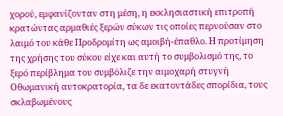χορού, εμφανίζονταν στη μέση, η εκκλησιαστική επιτροπή κρατώντας αρμαθιές ξερών σύκων τις οποίες περνούσαν στο λαιμό του κάθε Προδρομίτη ως αμοιβή-έπαθλο. Η προτίμηση της χρήσης του σύκου είχε και αυτή το συμβολισμό της, το ξερό περίβλημα του συμβόλιζε την αιμοχαρή στυγνή Οθωμανική αυτοκρατορία, τα δε εκατοντάδες σπορίδια, τους σκλαβωμένους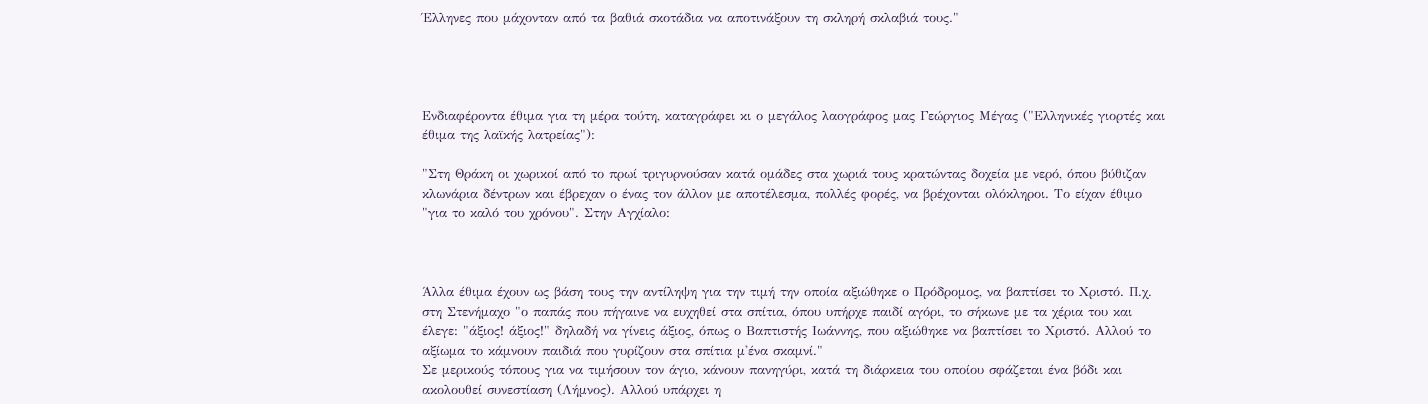Έλληνες που μάχονταν από τα βαθιά σκοτάδια να αποτινάξουν τη σκληρή σκλαβιά τους."




Ενδιαφέροντα έθιμα για τη μέρα τούτη, καταγράφει κι ο μεγάλος λαογράφος μας Γεώργιος Μέγας ("Ελληνικές γιορτές και έθιμα της λαϊκής λατρείας"):

"Στη Θράκη οι χωρικοί από το πρωί τριγυρνούσαν κατά ομάδες στα χωριά τους κρατώντας δοχεία με νερό, όπου βύθιζαν κλωνάρια δέντρων και έβρεχαν ο ένας τον άλλον με αποτέλεσμα, πολλές φορές, να βρέχονται ολόκληροι. Το είχαν έθιμο "για το καλό του χρόνου". Στην Αγχίαλο:



Άλλα έθιμα έχουν ως βάση τους την αντίληψη για την τιμή την οποία αξιώθηκε ο Πρόδρομος, να βαπτίσει το Χριστό. Π.χ. στη Στενήμαχο "ο παπάς που πήγαινε να ευχηθεί στα σπίτια, όπου υπήρχε παιδί αγόρι, το σήκωνε με τα χέρια του και έλεγε: "άξιος! άξιος!" δηλαδή να γίνεις άξιος, όπως ο Βαπτιστής Ιωάννης, που αξιώθηκε να βαπτίσει το Χριστό. Αλλού το αξίωμα το κάμνουν παιδιά που γυρίζουν στα σπίτια μ'ένα σκαμνί."
Σε μερικούς τόπους για να τιμήσουν τον άγιο, κάνουν πανηγύρι, κατά τη διάρκεια του οποίου σφάζεται ένα βόδι και ακολουθεί συνεστίαση (Λήμνος). Αλλού υπάρχει η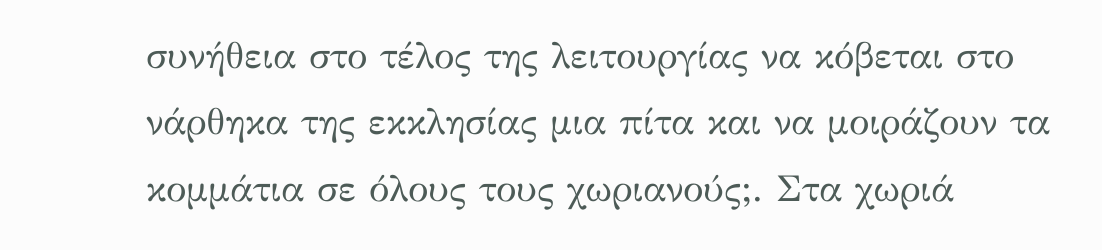συνήθεια στο τέλος της λειτουργίας να κόβεται στο νάρθηκα της εκκλησίας μια πίτα και να μοιράζουν τα κομμάτια σε όλους τους χωριανούς;. Στα χωριά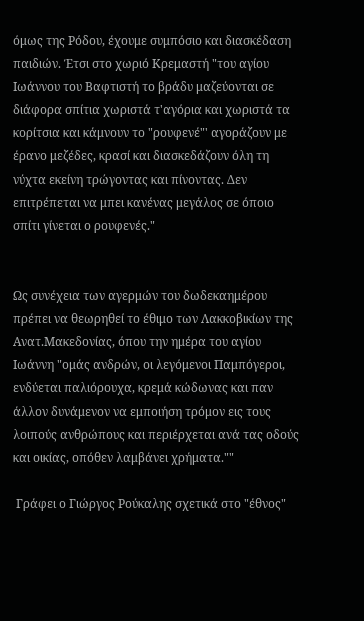όμως της Ρόδου, έχουμε συμπόσιο και διασκέδαση παιδιών. Έτσι στο χωριό Κρεμαστή "του αγίου Ιωάννου του Βαφτιστή το βράδυ μαζεύονται σε διάφορα σπίτια χωριστά τ'αγόρια και χωριστά τα κορίτσια και κάμνουν το "ρουφενέ"' αγοράζουν με έρανο μεζέδες, κρασί και διασκεδάζουν όλη τη νύχτα εκείνη τρώγοντας και πίνοντας. Δεν επιτρέπεται να μπει κανένας μεγάλος σε όποιο σπίτι γίνεται ο ρουφενές."


Ως συνέχεια των αγερμών του δωδεκαημέρου πρέπει να θεωρηθεί το έθιμο των Λακκοβικίων της Ανατ.Μακεδονίας, όπου την ημέρα του αγίου Ιωάννη "ομάς ανδρών, οι λεγόμενοι Παμπόγεροι, ενδύεται παλιόρουχα, κρεμά κώδωνας και παν άλλον δυνάμενον να εμποιήση τρόμον εις τους λοιπούς ανθρώπους και περιέρχεται ανά τας οδούς και οικίας, οπόθεν λαμβάνει χρήματα.""

 Γράφει ο Γιώργος Ρούκαλης σχετικά στο "έθνος"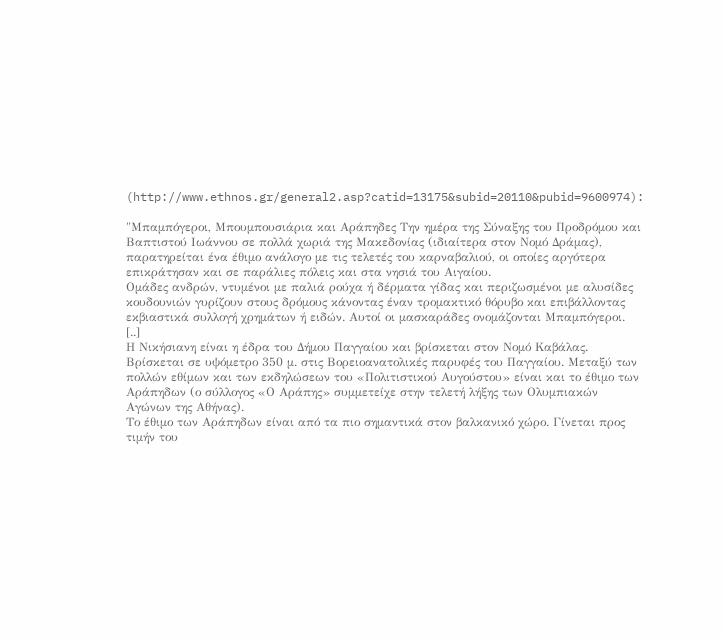(http://www.ethnos.gr/general2.asp?catid=13175&subid=20110&pubid=9600974):

"Μπαμπόγεροι, Μπουμπουσιάρια και Αράπηδες Την ημέρα της Σύναξης του Προδρόμου και Βαπτιστού Ιωάννου σε πολλά χωριά της Μακεδονίας (ιδιαίτερα στον Νομό Δράμας), παρατηρείται ένα έθιμο ανάλογο με τις τελετές του καρναβαλιού, οι οποίες αργότερα επικράτησαν και σε παράλιες πόλεις και στα νησιά του Αιγαίου.
Ομάδες ανδρών, ντυμένοι με παλιά ρούχα ή δέρματα γίδας και περιζωσμένοι με αλυσίδες κουδουνιών γυρίζουν στους δρόμους κάνοντας έναν τρομακτικό θόρυβο και επιβάλλοντας εκβιαστικά συλλογή χρημάτων ή ειδών. Αυτοί οι μασκαράδες ονομάζονται Μπαμπόγεροι.
[..]
Η Νικήσιανη είναι η έδρα του Δήμου Παγγαίου και βρίσκεται στον Νομό Καβάλας. Βρίσκεται σε υψόμετρο 350 μ. στις Βορειοανατολικές παρυφές του Παγγαίου. Μεταξύ των πολλών εθίμων και των εκδηλώσεων του «Πολιτιστικού Αυγούστου» είναι και το έθιμο των Αράπηδων (ο σύλλογος «Ο Αράπης» συμμετείχε στην τελετή λήξης των Ολυμπιακών Αγώνων της Αθήνας).
Το έθιμο των Αράπηδων είναι από τα πιο σημαντικά στον βαλκανικό χώρο. Γίνεται προς τιμήν του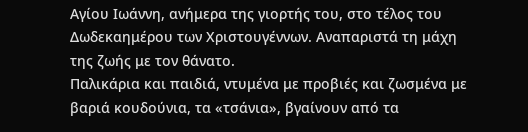Αγίου Ιωάννη, ανήμερα της γιορτής του, στο τέλος του Δωδεκαημέρου των Χριστουγέννων. Αναπαριστά τη μάχη της ζωής με τον θάνατο.
Παλικάρια και παιδιά, ντυμένα με προβιές και ζωσμένα με βαριά κουδούνια, τα «τσάνια», βγαίνουν από τα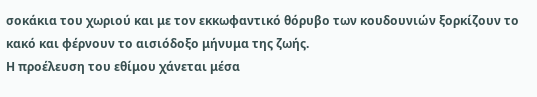σοκάκια του χωριού και με τον εκκωφαντικό θόρυβο των κουδουνιών ξορκίζουν το κακό και φέρνουν το αισιόδοξο μήνυμα της ζωής.
Η προέλευση του εθίμου χάνεται μέσα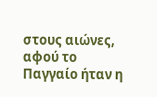στους αιώνες, αφού το Παγγαίο ήταν η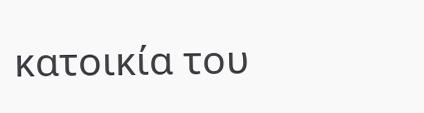κατοικία του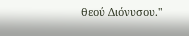θεού Διόνυσου."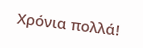Χρόνια πολλά!